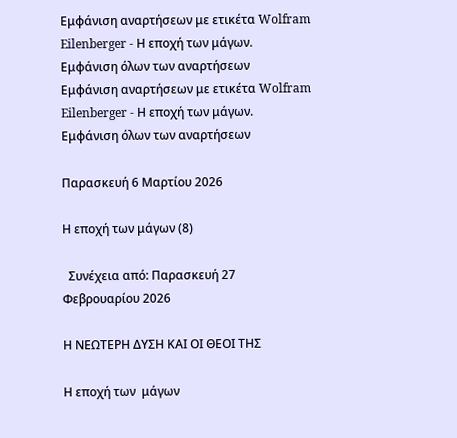Εμφάνιση αναρτήσεων με ετικέτα Wolfram Eilenberger - Η εποχή των μάγων. Εμφάνιση όλων των αναρτήσεων
Εμφάνιση αναρτήσεων με ετικέτα Wolfram Eilenberger - Η εποχή των μάγων. Εμφάνιση όλων των αναρτήσεων

Παρασκευή 6 Μαρτίου 2026

Η εποχή των μάγων (8)

  Συνέχεια από: Παρασκευή 27 Φεβρουαρίου 2026

Η ΝΕΩΤΕΡΗ ΔΥΣΗ ΚΑΙ ΟΙ ΘΕΟΙ ΤΗΣ

Η εποχή των  μάγων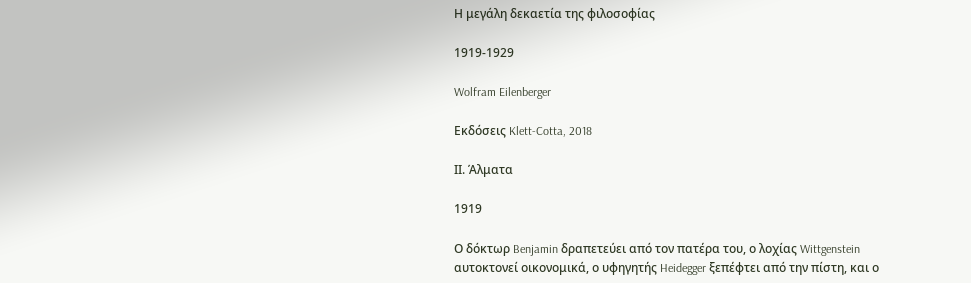Η μεγάλη δεκαετία της φιλοσοφίας

1919-1929

Wolfram Eilenberger

Εκδόσεις Klett-Cotta, 2018

ΙΙ. Άλματα

1919

Ο δόκτωρ Benjamin δραπετεύει από τον πατέρα του, ο λοχίας Wittgenstein αυτοκτονεί οικονομικά, ο υφηγητής Heidegger ξεπέφτει από την πίστη, και ο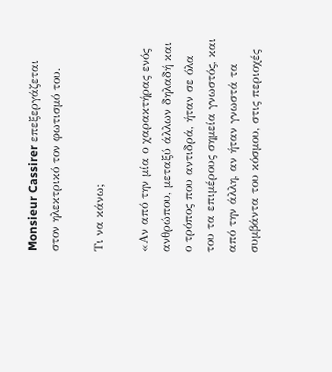Monsieur Cassirer επεξεργάζεται στον ηλεκτρικό τον φωτισμό του.

Τι να κάνω;

«Αν από την μία ο χαρακτήρας ενός ανθρώπου, μεταξύ άλλων δηλαδή και ο τρόπος που αντιδρά, ήταν σε όλα του τα επιμέρους σημεία γνωστός, και από την άλλη, αν ήταν γνωστά τα συμβάντα του κόσμου, στις περιοχές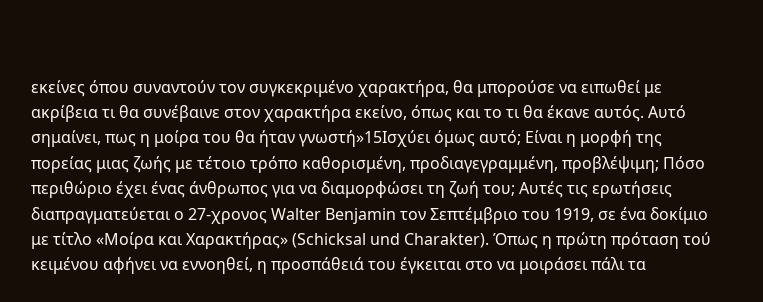εκείνες όπου συναντούν τον συγκεκριμένο χαρακτήρα, θα μπορούσε να ειπωθεί με ακρίβεια τι θα συνέβαινε στον χαρακτήρα εκείνο, όπως και το τι θα έκανε αυτός. Αυτό σημαίνει, πως η μοίρα του θα ήταν γνωστή»15Ισχύει όμως αυτό; Είναι η μορφή της πορείας μιας ζωής με τέτοιο τρόπο καθορισμένη, προδιαγεγραμμένη, προβλέψιμη; Πόσο περιθώριο έχει ένας άνθρωπος για να διαμορφώσει τη ζωή του; Αυτές τις ερωτήσεις διαπραγματεύεται ο 27-χρονος Walter Benjamin τον Σεπτέμβριο του 1919, σε ένα δοκίμιο με τίτλο «Μοίρα και Χαρακτήρας» (Schicksal und Charakter). Όπως η πρώτη πρόταση τού κειμένου αφήνει να εννοηθεί, η προσπάθειά του έγκειται στο να μοιράσει πάλι τα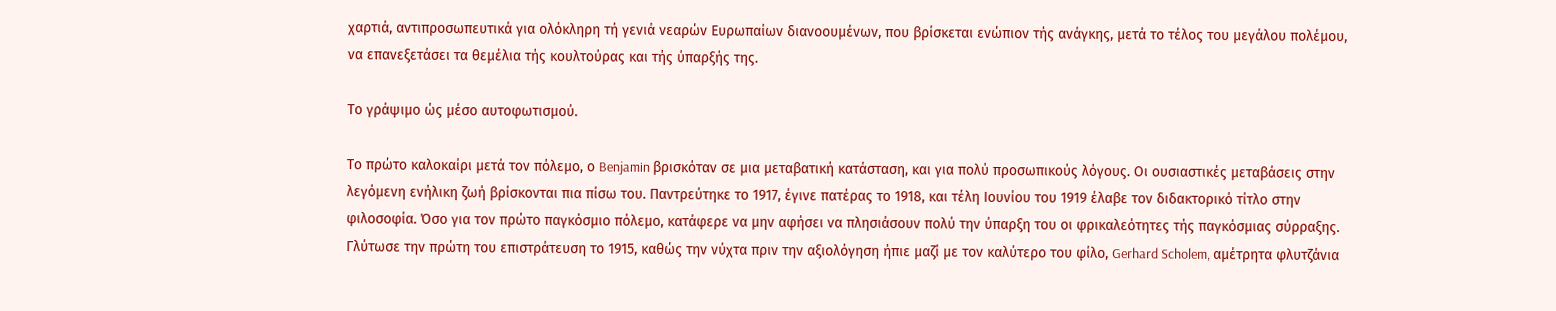χαρτιά, αντιπροσωπευτικά για ολόκληρη τή γενιά νεαρών Ευρωπαίων διανοουμένων, που βρίσκεται ενώπιον τής ανάγκης, μετά το τέλος του μεγάλου πολέμου, να επανεξετάσει τα θεμέλια τής κουλτούρας και τής ύπαρξής της.

Το γράψιμο ώς μέσο αυτοφωτισμού.

Το πρώτο καλοκαίρι μετά τον πόλεμο, ο Benjamin βρισκόταν σε μια μεταβατική κατάσταση, και για πολύ προσωπικούς λόγους. Οι ουσιαστικές μεταβάσεις στην λεγόμενη ενήλικη ζωή βρίσκονται πια πίσω του. Παντρεύτηκε το 1917, έγινε πατέρας το 1918, και τέλη Ιουνίου του 1919 έλαβε τον διδακτορικό τίτλο στην φιλοσοφία. Όσο για τον πρώτο παγκόσμιο πόλεμο, κατάφερε να μην αφήσει να πλησιάσουν πολύ την ύπαρξη του οι φρικαλεότητες τής παγκόσμιας σύρραξης. Γλύτωσε την πρώτη του επιστράτευση το 1915, καθώς την νύχτα πριν την αξιολόγηση ήπιε μαζί με τον καλύτερο του φίλο, Gerhard Scholem, αμέτρητα φλυτζάνια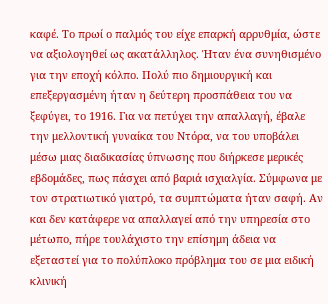καφέ. Το πρωί ο παλμός του είχε επαρκή αρρυθμία, ώστε να αξιολογηθεί ως ακατάλληλος. Ήταν ένα συνηθισμένο για την εποχή κόλπο. Πολύ πιο δημιουργική και επεξεργασμένη ήταν η δεύτερη προσπάθεια του να ξεφύγει, το 1916. Για να πετύχει την απαλλαγή, έβαλε την μελλοντική γυναίκα του Ντόρα, να του υποβάλει μέσω μιας διαδικασίας ύπνωσης που διήρκεσε μερικές εβδομάδες, πως πάσχει από βαριά ισχιαλγία. Σύμφωνα με τον στρατιωτικό γιατρό, τα συμπτώματα ήταν σαφή. Αν και δεν κατάφερε να απαλλαγεί από την υπηρεσία στο μέτωπο, πήρε τουλάχιστο την επίσημη άδεια να εξεταστεί για το πολύπλοκο πρόβλημα του σε μια ειδική κλινική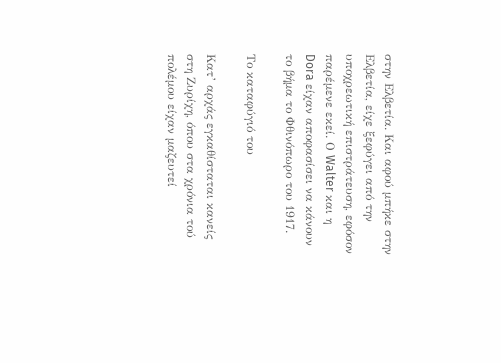στην Ελβετία. Και αφού μπήκε στην Ελβετία, είχε ξεφύγει από την υποχρεωτική επιστράτευση, εφόσον παρέμενε εκεί. Ο Walter και η Dora είχαν αποφασίσει να κάνουν το βήμα το Φθινόπωρο του 1917.

Το καταφύγιό του

Κατ’ αρχάς εγκαθίσταται κανείς στη Ζυρίχη, όπου στα χρόνια τού πολέμου είχαν μαζευτεί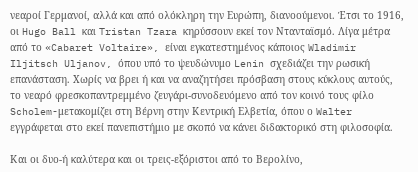νεαροί Γερμανοί, αλλά και από ολόκληρη την Ευρώπη, διανοούμενοι. Έτσι το 1916, οι Hugo Ball και Tristan Tzara κηρύσσουν εκεί τον Ντανταϊσμό. Λίγα μέτρα από το «Cabaret Voltaire», είναι εγκατεστημένος κάποιος Wladimir Iljitsch Uljanov, όπου υπό το ψευδώνυμο Lenin σχεδιάζει την ρωσική επανάσταση. Χωρίς να βρει ή και να αναζητήσει πρόσβαση στους κύκλους αυτούς, το νεαρό φρεσκοπαντρεμμένο ζευγάρι-συνοδευόμενο από τον κοινό τους φίλο Scholem-μετακομίζει στη Βέρνη στην Κεντρική Ελβετία, όπου ο Walter εγγράφεται στο εκεί πανεπιστήμιο με σκοπό να κάνει διδακτορικό στη φιλοσοφία.

Και οι δυο-ή καλύτερα και οι τρεις-εξόριστοι από το Βερολίνο,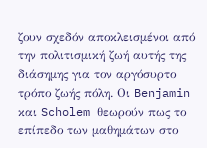ζουν σχεδόν αποκλεισμένοι από την πολιτισμική ζωή αυτής της διάσημης για τον αργόσυρτο τρόπο ζωής πόλη. Οι Benjamin και Scholem θεωρούν πως το επίπεδο των μαθημάτων στο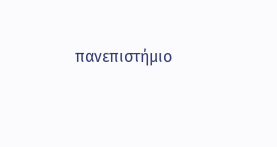πανεπιστήμιο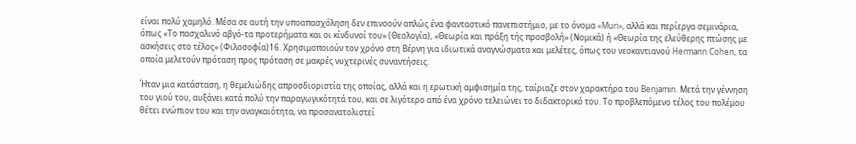είναι πολύ χαμηλό. Μέσα σε αυτή την υποαπασχόληση δεν επινοούν απλώς ένα φανταστικό πανεπιστήμιο, με το όνομα «Muri», αλλά και περίεργα σεμινάρια, όπως «Το πασχαλινό αβγό-τα προτερήματα και οι κίνδυνοί του» (Θεολογία), «Θεωρία και πράξη τής προσβολή» (Νομικά) ή «Θεωρία της ελεύθερης πτώσης με ασκήσεις στο τέλος» (Φιλοσοφία)16. Χρησιμοποιούν τον χρόνο στη Βέρνη για ιδιωτικά αναγνώσματα και μελέτες, όπως του νεοκαντιανού Hermann Cohen, τα οποία μελετούν πρόταση προς πρόταση σε μακρές νυχτερινές συναντήσεις.

Ήταν μια κατάσταση, η θεμελιώδης απροσδιοριστία της οποίας, αλλά και η ερωτική αμφισημία της, ταίριαζε στον χαρακτήρα του Benjamin. Μετά την γέννηση του γιού του, αυξάνει κατά πολύ την παραγωγικότητά του, και σε λιγότερο από ένα χρόνο τελειώνει το διδακτορικό του. Το προβλεπόμενο τέλος του πολέμου θέτει ενώπιον του και την αναγκαιότητα, να προσανατολιστεί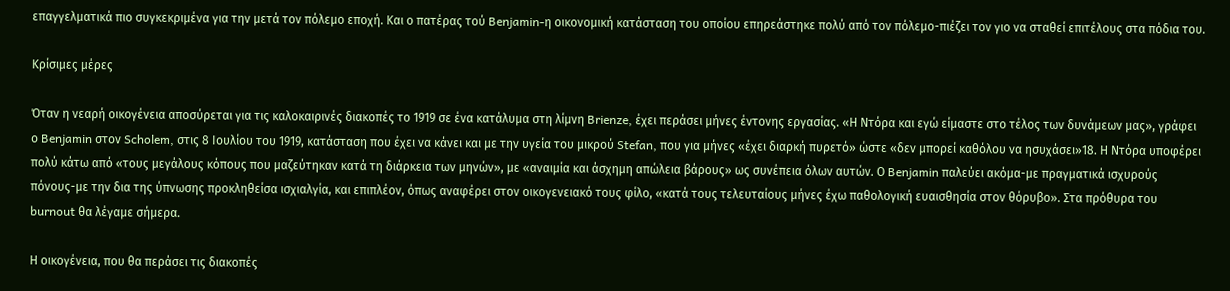επαγγελματικά πιο συγκεκριμένα για την μετά τον πόλεμο εποχή. Και ο πατέρας τού Benjamin-η οικονομική κατάσταση του οποίου επηρεάστηκε πολύ από τον πόλεμο-πιέζει τον γιο να σταθεί επιτέλους στα πόδια του.

Κρίσιμες μέρες

Όταν η νεαρή οικογένεια αποσύρεται για τις καλοκαιρινές διακοπές το 1919 σε ένα κατάλυμα στη λίμνη Brienze, έχει περάσει μήνες έντονης εργασίας. «Η Ντόρα και εγώ είμαστε στο τέλος των δυνάμεων μας», γράφει ο Benjamin στον Scholem, στις 8 Ιουλίου του 1919, κατάσταση που έχει να κάνει και με την υγεία του μικρού Stefan, που για μήνες «έχει διαρκή πυρετό» ώστε «δεν μπορεί καθόλου να ησυχάσει»18. Η Ντόρα υποφέρει πολύ κάτω από «τους μεγάλους κόπους που μαζεύτηκαν κατά τη διάρκεια των μηνών», με «αναιμία και άσχημη απώλεια βάρους» ως συνέπεια όλων αυτών. Ο Benjamin παλεύει ακόμα-με πραγματικά ισχυρούς πόνους-με την δια της ύπνωσης προκληθείσα ισχιαλγία, και επιπλέον, όπως αναφέρει στον οικογενειακό τους φίλο, «κατά τους τελευταίους μήνες έχω παθολογική ευαισθησία στον θόρυβο». Στα πρόθυρα του burnout θα λέγαμε σήμερα.

Η οικογένεια, που θα περάσει τις διακοπές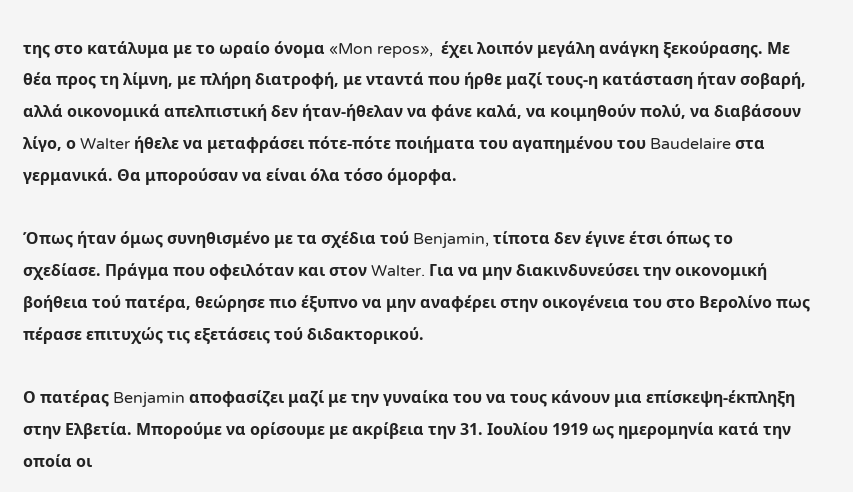της στο κατάλυμα με το ωραίο όνομα «Mon repos»,  έχει λοιπόν μεγάλη ανάγκη ξεκούρασης. Με θέα προς τη λίμνη, με πλήρη διατροφή, με νταντά που ήρθε μαζί τους-η κατάσταση ήταν σοβαρή, αλλά οικονομικά απελπιστική δεν ήταν-ήθελαν να φάνε καλά, να κοιμηθούν πολύ, να διαβάσουν λίγο, ο Walter ήθελε να μεταφράσει πότε-πότε ποιήματα του αγαπημένου του Baudelaire στα γερμανικά. Θα μπορούσαν να είναι όλα τόσο όμορφα.

Όπως ήταν όμως συνηθισμένο με τα σχέδια τού Benjamin, τίποτα δεν έγινε έτσι όπως το σχεδίασε. Πράγμα που οφειλόταν και στον Walter. Για να μην διακινδυνεύσει την οικονομική βοήθεια τού πατέρα, θεώρησε πιο έξυπνο να μην αναφέρει στην οικογένεια του στο Βερολίνο πως πέρασε επιτυχώς τις εξετάσεις τού διδακτορικού.

Ο πατέρας Benjamin αποφασίζει μαζί με την γυναίκα του να τους κάνουν μια επίσκεψη-έκπληξη στην Ελβετία. Μπορούμε να ορίσουμε με ακρίβεια την 31. Ιουλίου 1919 ως ημερομηνία κατά την οποία οι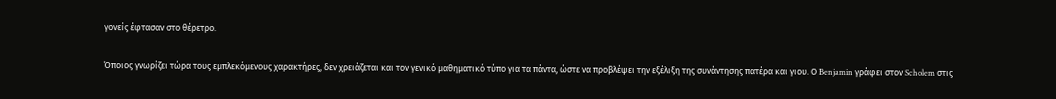γονείς έφτασαν στο θέρετρο.

Όποιος γνωρίζει τώρα τους εμπλεκόμενους χαρακτήρες, δεν χρειάζεται και τον γενικό μαθηματικό τύπο για τα πάντα, ώστε να προβλέψει την εξέλιξη της συνάντησης πατέρα και γιου. Ο Benjamin γράφει στον Scholem στις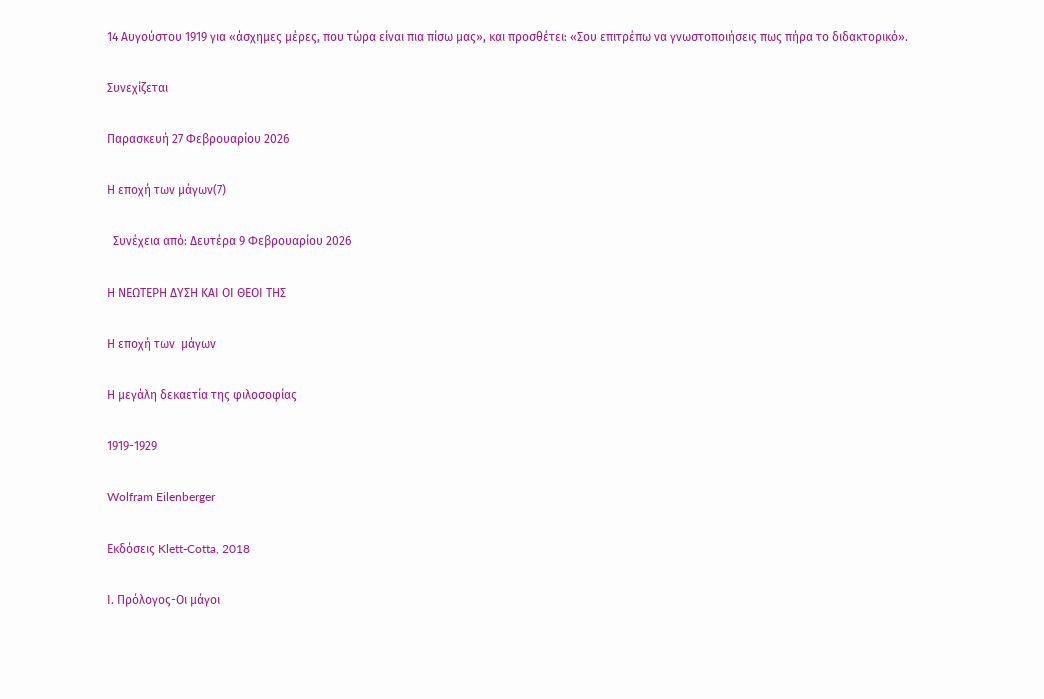14 Αυγούστου 1919 για «άσχημες μέρες, που τώρα είναι πια πίσω μας», και προσθέτει: «Σου επιτρέπω να γνωστοποιήσεις πως πήρα το διδακτορικό».

Συνεχίζεται

Παρασκευή 27 Φεβρουαρίου 2026

Η εποχή των μάγων(7)

  Συνέχεια από: Δευτέρα 9 Φεβρουαρίου 2026

Η ΝΕΩΤΕΡΗ ΔΥΣΗ ΚΑΙ ΟΙ ΘΕΟΙ ΤΗΣ

Η εποχή των  μάγων

Η μεγάλη δεκαετία της φιλοσοφίας

1919-1929

Wolfram Eilenberger

Εκδόσεις Klett-Cotta, 2018

Ι. Πρόλογος-Οι μάγοι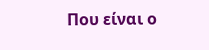Που είναι ο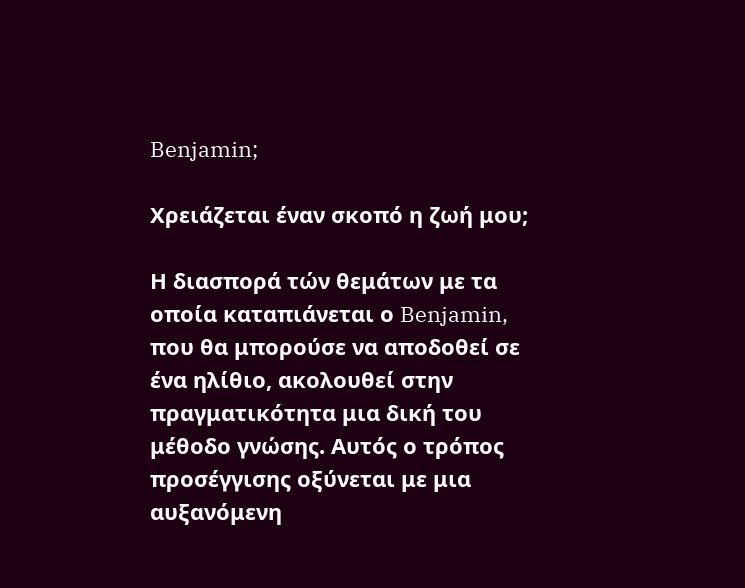Benjamin;

Χρειάζεται έναν σκοπό η ζωή μου;

Η διασπορά τών θεμάτων με τα οποία καταπιάνεται ο Benjamin, που θα μπορούσε να αποδοθεί σε ένα ηλίθιο, ακολουθεί στην πραγματικότητα μια δική του μέθοδο γνώσης. Αυτός ο τρόπος προσέγγισης οξύνεται με μια αυξανόμενη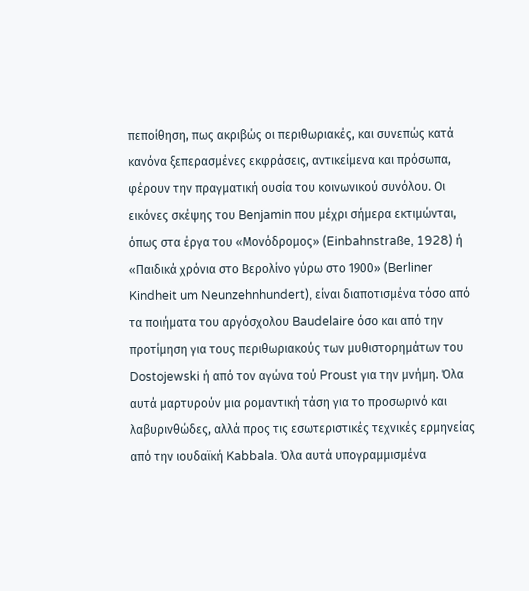πεποίθηση, πως ακριβώς οι περιθωριακές, και συνεπώς κατά κανόνα ξεπερασμένες εκφράσεις, αντικείμενα και πρόσωπα, φέρουν την πραγματική ουσία του κοινωνικού συνόλου. Οι εικόνες σκέψης του Benjamin που μέχρι σήμερα εκτιμώνται, όπως στα έργα του «Μονόδρομος» (Einbahnstraße, 1928) ή «Παιδικά χρόνια στο Βερολίνο γύρω στο 1900» (Berliner Kindheit um Neunzehnhundert), είναι διαποτισμένα τόσο από τα ποιήματα του αργόσχολου Baudelaire όσο και από την προτίμηση για τους περιθωριακούς των μυθιστορημάτων του Dostojewski ή από τον αγώνα τού Proust για την μνήμη. Όλα αυτά μαρτυρούν μια ρομαντική τάση για το προσωρινό και λαβυρινθώδες, αλλά προς τις εσωτεριστικές τεχνικές ερμηνείας από την ιουδαϊκή Kabbala. Όλα αυτά υπογραμμισμένα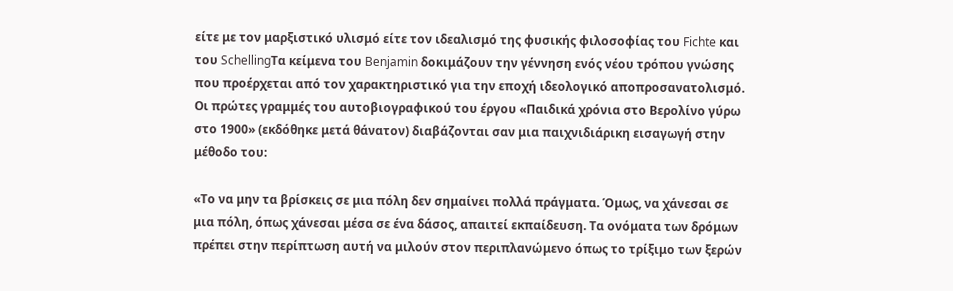είτε με τον μαρξιστικό υλισμό είτε τον ιδεαλισμό της φυσικής φιλοσοφίας του Fichte και του SchellingΤα κείμενα του Benjamin δοκιμάζουν την γέννηση ενός νέου τρόπου γνώσης που προέρχεται από τον χαρακτηριστικό για την εποχή ιδεολογικό αποπροσανατολισμό. Οι πρώτες γραμμές του αυτοβιογραφικού του έργου «Παιδικά χρόνια στο Βερολίνο γύρω στο 1900» (εκδόθηκε μετά θάνατον) διαβάζονται σαν μια παιχνιδιάρικη εισαγωγή στην μέθοδο του:

«Το να μην τα βρίσκεις σε μια πόλη δεν σημαίνει πολλά πράγματα. Όμως, να χάνεσαι σε μια πόλη, όπως χάνεσαι μέσα σε ένα δάσος, απαιτεί εκπαίδευση. Τα ονόματα των δρόμων πρέπει στην περίπτωση αυτή να μιλούν στον περιπλανώμενο όπως το τρίξιμο των ξερών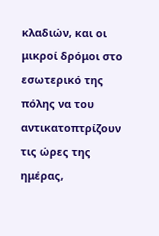κλαδιών, και οι μικροί δρόμοι στο εσωτερικό της πόλης να του αντικατοπτρίζουν τις ώρες της ημέρας,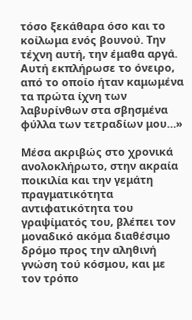τόσο ξεκάθαρα όσο και το κοίλωμα ενός βουνού. Την τέχνη αυτή, την έμαθα αργά. Αυτή εκπλήρωσε το όνειρο, από το οποίο ήταν καμωμένα τα πρώτα ίχνη των λαβυρίνθων στα σβησμένα φύλλα των τετραδίων μου…»

Μέσα ακριβώς στο χρονικά ανολοκλήρωτο, στην ακραία ποικιλία και την γεμάτη πραγματικότητα αντιφατικότητα του γραψίματός του, βλέπει τον μοναδικό ακόμα διαθέσιμο δρόμο προς την αληθινή γνώση τού κόσμου, και με τον τρόπο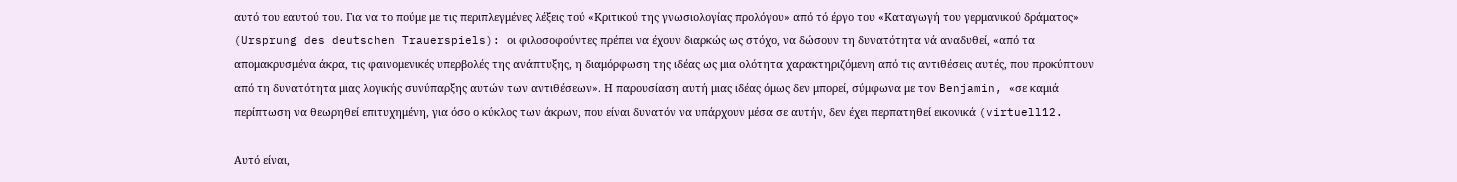αυτό του εαυτού του. Για να το πούμε με τις περιπλεγμένες λέξεις τού «Κριτικού της γνωσιολογίας προλόγου» από τό έργο του «Καταγωγή του γερμανικού δράματος» (Ursprung des deutschen Trauerspiels): οι φιλοσοφούντες πρέπει να έχουν διαρκώς ως στόχο, να δώσουν τη δυνατότητα νά αναδυθεί, «από τα απομακρυσμένα άκρα, τις φαινομενικές υπερβολές της ανάπτυξης, η διαμόρφωση της ιδέας ως μια ολότητα χαρακτηριζόμενη από τις αντιθέσεις αυτές, που προκύπτουν από τη δυνατότητα μιας λογικής συνύπαρξης αυτών των αντιθέσεων». Η παρουσίαση αυτή μιας ιδέας όμως δεν μπορεί, σύμφωνα με τον Benjamin, «σε καμιά περίπτωση να θεωρηθεί επιτυχημένη, για όσο ο κύκλος των άκρων, που είναι δυνατόν να υπάρχουν μέσα σε αυτήν, δεν έχει περπατηθεί εικονικά (virtuell12.

Αυτό είναι,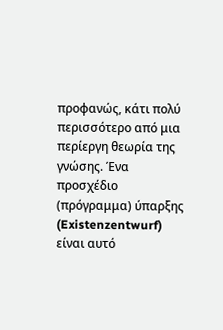προφανώς, κάτι πολύ περισσότερο από μια περίεργη θεωρία της γνώσης. Ένα προσχέδιο (πρόγραμμα) ύπαρξης (Existenzentwurf) είναι αυτό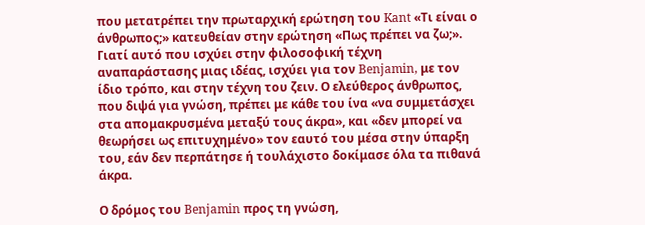που μετατρέπει την πρωταρχική ερώτηση του Kant «Τι είναι ο άνθρωπος;» κατευθείαν στην ερώτηση «Πως πρέπει να ζω;». Γιατί αυτό που ισχύει στην φιλοσοφική τέχνη αναπαράστασης μιας ιδέας, ισχύει για τον Benjamin, με τον ίδιο τρόπο, και στην τέχνη του ζειν. Ο ελεύθερος άνθρωπος, που διψά για γνώση, πρέπει με κάθε του ίνα «να συμμετάσχει στα απομακρυσμένα μεταξύ τους άκρα», και «δεν μπορεί να θεωρήσει ως επιτυχημένο» τον εαυτό του μέσα στην ύπαρξη του, εάν δεν περπάτησε ή τουλάχιστο δοκίμασε όλα τα πιθανά άκρα.

Ο δρόμος του Benjamin προς τη γνώση,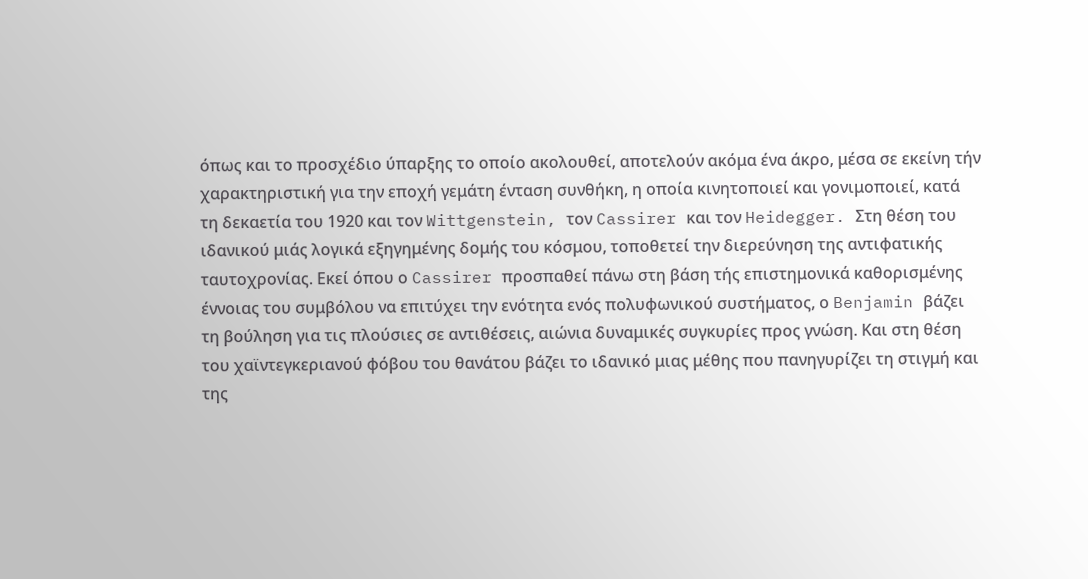όπως και το προσχέδιο ύπαρξης το οποίο ακολουθεί, αποτελούν ακόμα ένα άκρο, μέσα σε εκείνη τήν χαρακτηριστική για την εποχή γεμάτη ένταση συνθήκη, η οποία κινητοποιεί και γονιμοποιεί, κατά τη δεκαετία του 1920 και τον Wittgenstein, τον Cassirer και τον Heidegger. Στη θέση του ιδανικού μιάς λογικά εξηγημένης δομής του κόσμου, τοποθετεί την διερεύνηση της αντιφατικής ταυτοχρονίας. Εκεί όπου ο Cassirer προσπαθεί πάνω στη βάση τής επιστημονικά καθορισμένης έννοιας του συμβόλου να επιτύχει την ενότητα ενός πολυφωνικού συστήματος, ο Benjamin βάζει τη βούληση για τις πλούσιες σε αντιθέσεις, αιώνια δυναμικές συγκυρίες προς γνώση. Και στη θέση του χαϊντεγκεριανού φόβου του θανάτου βάζει το ιδανικό μιας μέθης που πανηγυρίζει τη στιγμή και της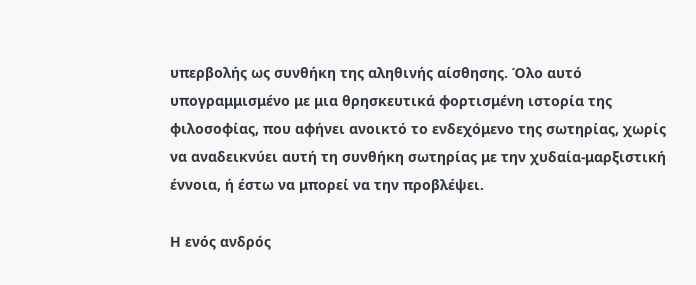υπερβολής ως συνθήκη της αληθινής αίσθησης. Όλο αυτό υπογραμμισμένο με μια θρησκευτικά φορτισμένη ιστορία της φιλοσοφίας, που αφήνει ανοικτό το ενδεχόμενο της σωτηρίας, χωρίς να αναδεικνύει αυτή τη συνθήκη σωτηρίας με την χυδαία-μαρξιστική έννοια, ή έστω να μπορεί να την προβλέψει.

Η ενός ανδρός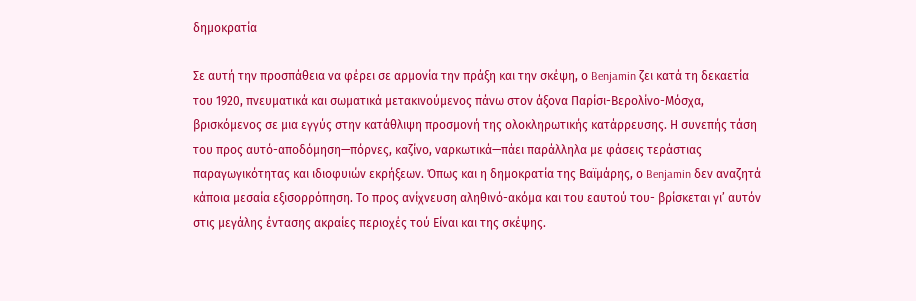δημοκρατία

Σε αυτή την προσπάθεια να φέρει σε αρμονία την πράξη και την σκέψη, ο Benjamin ζει κατά τη δεκαετία του 1920, πνευματικά και σωματικά μετακινούμενος πάνω στον άξονα Παρίσι-Βερολίνο-Μόσχα, βρισκόμενος σε μια εγγύς στην κατάθλιψη προσμονή της ολοκληρωτικής κατάρρευσης. Η συνεπής τάση του προς αυτό-αποδόμηση—πόρνες, καζίνο, ναρκωτικά—πάει παράλληλα με φάσεις τεράστιας παραγωγικότητας και ιδιοφυιών εκρήξεων. Όπως και η δημοκρατία της Βαϊμάρης, ο Benjamin δεν αναζητά κάποια μεσαία εξισορρόπηση. Το προς ανίχνευση αληθινό-ακόμα και του εαυτού του- βρίσκεται γι’ αυτόν στις μεγάλης έντασης ακραίες περιοχές τού Είναι και της σκέψης.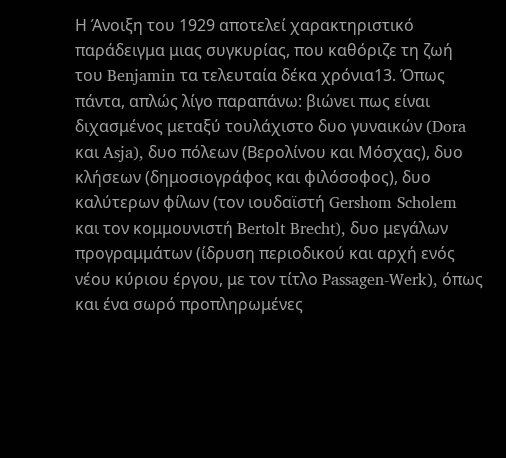Η Άνοιξη του 1929 αποτελεί χαρακτηριστικό παράδειγμα μιας συγκυρίας, που καθόριζε τη ζωή του Benjamin τα τελευταία δέκα χρόνια13. Όπως πάντα, απλώς λίγο παραπάνω: βιώνει πως είναι διχασμένος μεταξύ τουλάχιστο δυο γυναικών (Dora και Asja), δυο πόλεων (Βερολίνου και Μόσχας), δυο κλήσεων (δημοσιογράφος και φιλόσοφος), δυο καλύτερων φίλων (τον ιουδαϊστή Gershom Scholem και τον κομμουνιστή Bertolt Brecht), δυο μεγάλων προγραμμάτων (ίδρυση περιοδικού και αρχή ενός νέου κύριου έργου, με τον τίτλο Passagen-Werk), όπως και ένα σωρό προπληρωμένες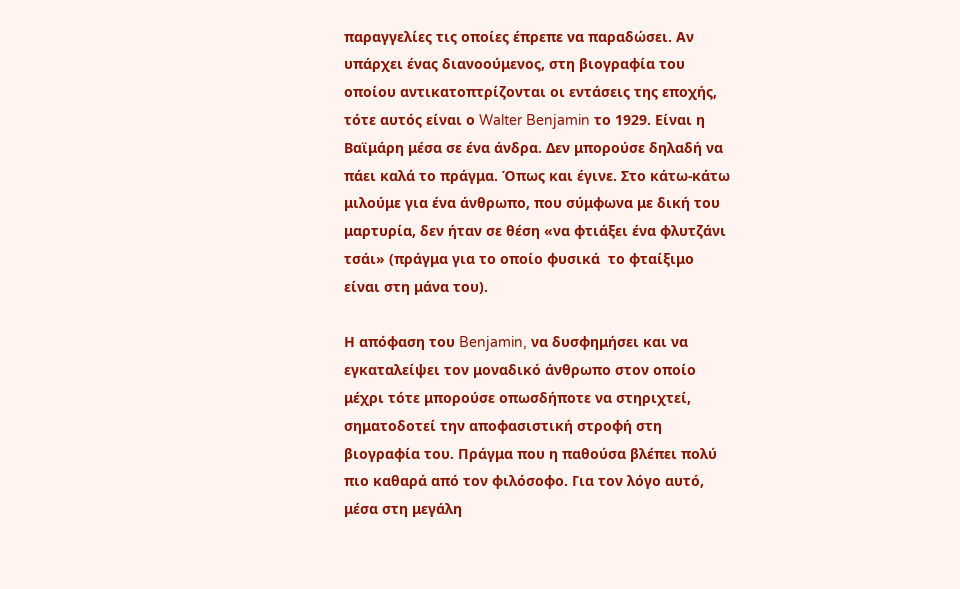παραγγελίες τις οποίες έπρεπε να παραδώσει. Αν υπάρχει ένας διανοούμενος, στη βιογραφία του οποίου αντικατοπτρίζονται οι εντάσεις της εποχής, τότε αυτός είναι ο Walter Benjamin το 1929. Είναι η Βαϊμάρη μέσα σε ένα άνδρα. Δεν μπορούσε δηλαδή να πάει καλά το πράγμα. Όπως και έγινε. Στο κάτω-κάτω μιλούμε για ένα άνθρωπο, που σύμφωνα με δική του μαρτυρία, δεν ήταν σε θέση «να φτιάξει ένα φλυτζάνι τσάι» (πράγμα για το οποίο φυσικά  το φταίξιμο είναι στη μάνα του).

Η απόφαση του Benjamin, να δυσφημήσει και να εγκαταλείψει τον μοναδικό άνθρωπο στον οποίο μέχρι τότε μπορούσε οπωσδήποτε να στηριχτεί, σηματοδοτεί την αποφασιστική στροφή στη βιογραφία του. Πράγμα που η παθούσα βλέπει πολύ πιο καθαρά από τον φιλόσοφο. Για τον λόγο αυτό, μέσα στη μεγάλη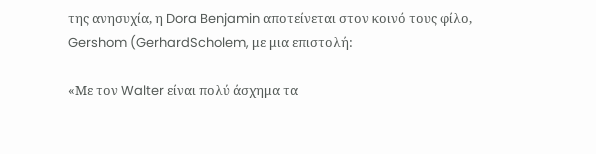της ανησυχία, η Dora Benjamin αποτείνεται στον κοινό τους φίλο, Gershom (GerhardScholem, με μια επιστολή:

«Με τον Walter είναι πολύ άσχημα τα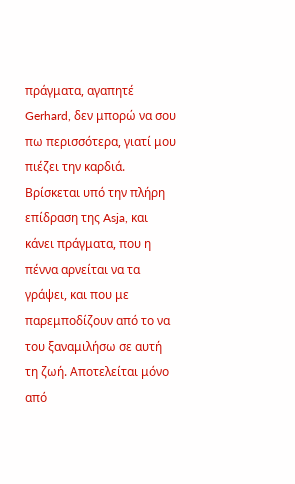πράγματα, αγαπητέ Gerhard, δεν μπορώ να σου πω περισσότερα, γιατί μου πιέζει την καρδιά. Βρίσκεται υπό την πλήρη επίδραση της Asja, και κάνει πράγματα, που η πέννα αρνείται να τα γράψει, και που με παρεμποδίζουν από το να του ξαναμιλήσω σε αυτή τη ζωή. Αποτελείται μόνο από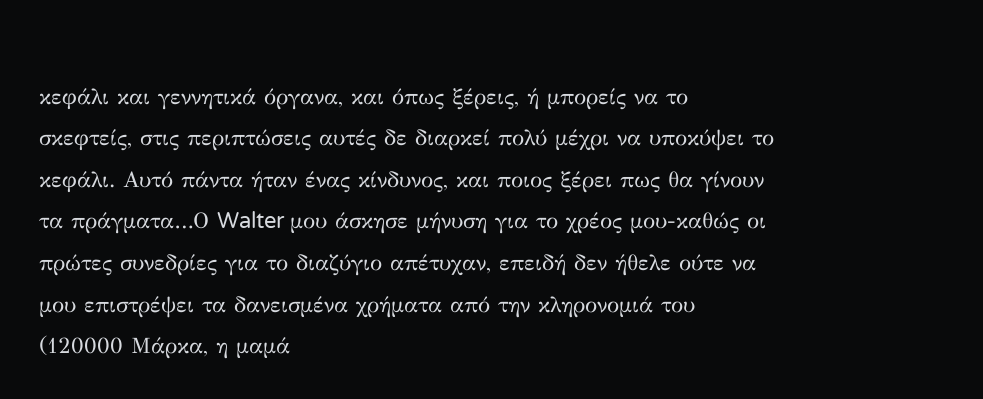κεφάλι και γεννητικά όργανα, και όπως ξέρεις, ή μπορείς να το σκεφτείς, στις περιπτώσεις αυτές δε διαρκεί πολύ μέχρι να υποκύψει το κεφάλι. Αυτό πάντα ήταν ένας κίνδυνος, και ποιος ξέρει πως θα γίνουν τα πράγματα…Ο Walter μου άσκησε μήνυση για το χρέος μου-καθώς οι πρώτες συνεδρίες για το διαζύγιο απέτυχαν, επειδή δεν ήθελε ούτε να μου επιστρέψει τα δανεισμένα χρήματα από την κληρονομιά του (120000 Μάρκα, η μαμά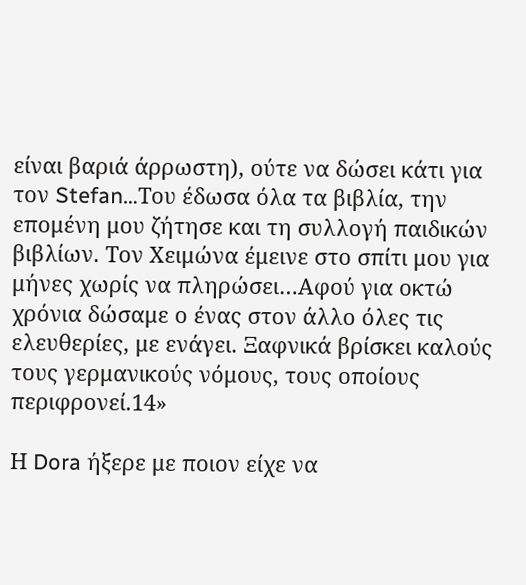είναι βαριά άρρωστη), ούτε να δώσει κάτι για τον Stefan…Του έδωσα όλα τα βιβλία, την επομένη μου ζήτησε και τη συλλογή παιδικών βιβλίων. Τον Χειμώνα έμεινε στο σπίτι μου για μήνες χωρίς να πληρώσει…Αφού για οκτώ χρόνια δώσαμε ο ένας στον άλλο όλες τις ελευθερίες, με ενάγει. Ξαφνικά βρίσκει καλούς τους γερμανικούς νόμους, τους οποίους περιφρονεί.14»

Η Dora ήξερε με ποιον είχε να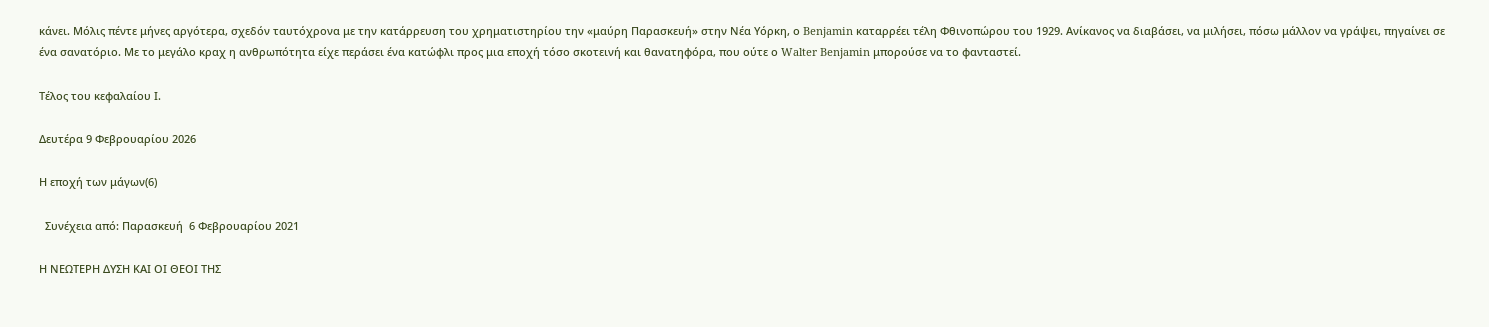κάνει. Μόλις πέντε μήνες αργότερα, σχεδόν ταυτόχρονα με την κατάρρευση του χρηματιστηρίου την «μαύρη Παρασκευή» στην Νέα Υόρκη, ο Benjamin καταρρέει τέλη Φθινοπώρου του 1929. Ανίκανος να διαβάσει, να μιλήσει, πόσω μάλλον να γράψει, πηγαίνει σε ένα σανατόριο. Με το μεγάλο κραχ η ανθρωπότητα είχε περάσει ένα κατώφλι προς μια εποχή τόσο σκοτεινή και θανατηφόρα, που ούτε ο Walter Benjamin μπορούσε να το φανταστεί.

Τέλος του κεφαλαίου Ι.

Δευτέρα 9 Φεβρουαρίου 2026

Η εποχή των μάγων(6)

  Συνέχεια από: Παρασκευή  6 Φεβρουαρίου 2021

Η ΝΕΩΤΕΡΗ ΔΥΣΗ ΚΑΙ ΟΙ ΘΕΟΙ ΤΗΣ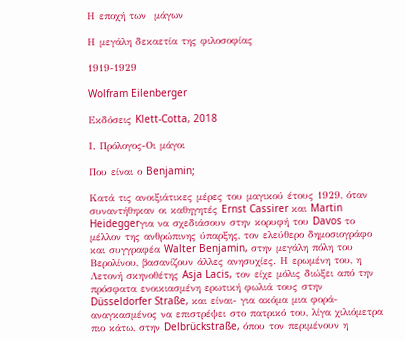Η εποχή των  μάγων

Η μεγάλη δεκαετία της φιλοσοφίας

1919-1929

Wolfram Eilenberger

Εκδόσεις Klett-Cotta, 2018

Ι. Πρόλογος-Οι μάγοι

Που είναι ο Benjamin;

Κατά τις ανοιξιάτικες μέρες του μαγικού έτους 1929, όταν συναντήθηκαν οι καθηγητές Ernst Cassirer και Martin Heideggerγια να σχεδιάσουν στην κορυφή του Davos το μέλλον της ανθρώπινης ύπαρξης, τον ελεύθερο δημοσιογράφο και συγγραφέα Walter Benjamin, στην μεγάλη πόλη του Βερολίνου, βασανίζουν άλλες ανησυχίες. Η ερωμένη του, η Λετονή σκηνοθέτης Asja Lacis, τον είχε μόλις διώξει από την πρόσφατα ενοικιασμένη ερωτική φωλιά τους στην Düsseldorfer Straße, και είναι- για ακόμα μια φορά- αναγκασμένος να επιστρέψει στο πατρικό του, λίγα χιλιόμετρα πιο κάτω, στην Delbrückstraße, όπου τον περιμένουν η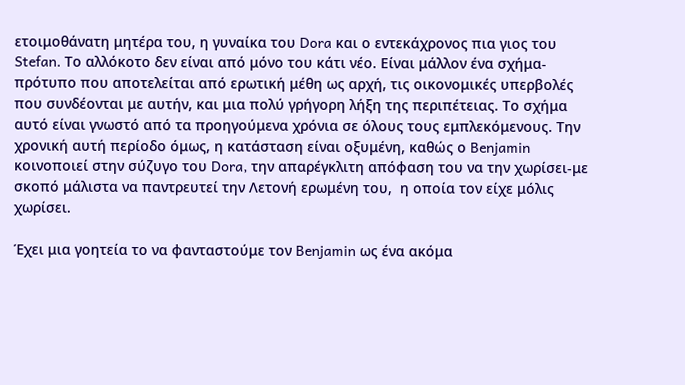ετοιμοθάνατη μητέρα του, η γυναίκα του Dora και ο εντεκάχρονος πια γιος του Stefan. Το αλλόκοτο δεν είναι από μόνο του κάτι νέο. Είναι μάλλον ένα σχήμα-πρότυπο που αποτελείται από ερωτική μέθη ως αρχή, τις οικονομικές υπερβολές που συνδέονται με αυτήν, και μια πολύ γρήγορη λήξη της περιπέτειας. Το σχήμα αυτό είναι γνωστό από τα προηγούμενα χρόνια σε όλους τους εμπλεκόμενους. Την χρονική αυτή περίοδο όμως, η κατάσταση είναι οξυμένη, καθώς ο Benjamin κοινοποιεί στην σύζυγο του Dora, την απαρέγκλιτη απόφαση του να την χωρίσει-με σκοπό μάλιστα να παντρευτεί την Λετονή ερωμένη του,  η οποία τον είχε μόλις χωρίσει.

Έχει μια γοητεία το να φανταστούμε τον Benjamin ως ένα ακόμα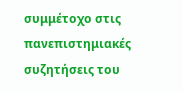συμμέτοχο στις πανεπιστημιακές συζητήσεις του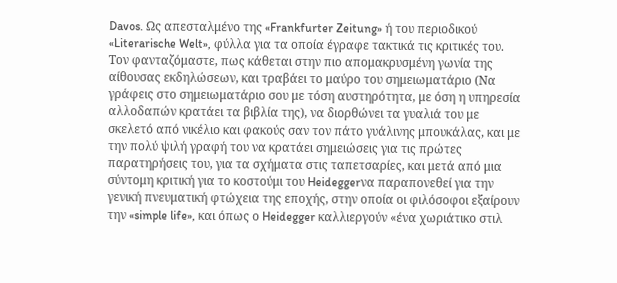Davos. Ως απεσταλμένο της «Frankfurter Zeitung» ή του περιοδικού «Literarische Welt», φύλλα για τα οποία έγραφε τακτικά τις κριτικές του. Τον φανταζόμαστε, πως κάθεται στην πιο απομακρυσμένη γωνία της αίθουσας εκδηλώσεων, και τραβάει το μαύρο του σημειωματάριο (Να γράφεις στο σημειωματάριο σου με τόση αυστηρότητα, με όση η υπηρεσία αλλοδαπών κρατάει τα βιβλία της), να διορθώνει τα γυαλιά του με σκελετό από νικέλιο και φακούς σαν τον πάτο γυάλινης μπουκάλας, και με την πολύ ψιλή γραφή του να κρατάει σημειώσεις για τις πρώτες παρατηρήσεις του, για τα σχήματα στις ταπετσαρίες, και μετά από μια σύντομη κριτική για το κοστούμι του Heideggerνα παραπονεθεί για την γενική πνευματική φτώχεια της εποχής, στην οποία οι φιλόσοφοι εξαίρουν την «simple life», και όπως ο Heidegger καλλιεργούν «ένα χωριάτικο στιλ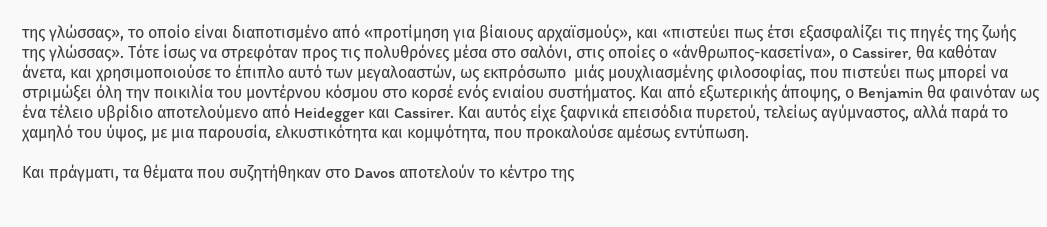της γλώσσας», το οποίο είναι διαποτισμένο από «προτίμηση για βίαιους αρχαϊσμούς», και «πιστεύει πως έτσι εξασφαλίζει τις πηγές της ζωής της γλώσσας». Τότε ίσως να στρεφόταν προς τις πολυθρόνες μέσα στο σαλόνι, στις οποίες ο «άνθρωπος-κασετίνα», ο Cassirer, θα καθόταν άνετα, και χρησιμοποιούσε το έπιπλο αυτό των μεγαλοαστών, ως εκπρόσωπο  μιάς μουχλιασμένης φιλοσοφίας, που πιστεύει πως μπορεί να στριμώξει όλη την ποικιλία του μοντέρνου κόσμου στο κορσέ ενός ενιαίου συστήματος. Και από εξωτερικής άποψης, ο Benjamin θα φαινόταν ως ένα τέλειο υβρίδιο αποτελούμενο από Heidegger και Cassirer. Και αυτός είχε ξαφνικά επεισόδια πυρετού, τελείως αγύμναστος, αλλά παρά το χαμηλό του ύψος, με μια παρουσία, ελκυστικότητα και κομψότητα, που προκαλούσε αμέσως εντύπωση.

Και πράγματι, τα θέματα που συζητήθηκαν στο Davos αποτελούν το κέντρο της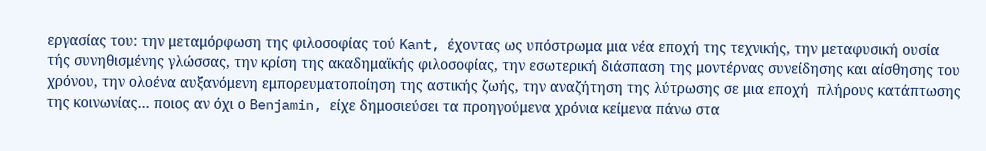εργασίας του: την μεταμόρφωση της φιλοσοφίας τού Kant, έχοντας ως υπόστρωμα μια νέα εποχή της τεχνικής, την μεταφυσική ουσία τής συνηθισμένης γλώσσας, την κρίση της ακαδημαϊκής φιλοσοφίας, την εσωτερική διάσπαση της μοντέρνας συνείδησης και αίσθησης του χρόνου, την ολοένα αυξανόμενη εμπορευματοποίηση της αστικής ζωής, την αναζήτηση της λύτρωσης σε μια εποχή  πλήρους κατάπτωσης της κοινωνίας… ποιος αν όχι ο Benjamin, είχε δημοσιεύσει τα προηγούμενα χρόνια κείμενα πάνω στα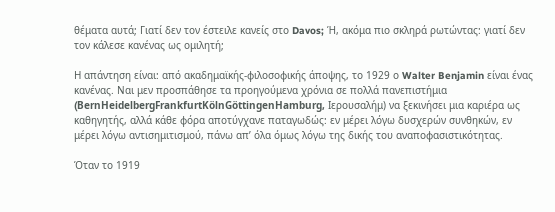θέματα αυτά; Γιατί δεν τον έστειλε κανείς στο Davos; Ή, ακόμα πιο σκληρά ρωτώντας: γιατί δεν τον κάλεσε κανένας ως ομιλητή;

Η απάντηση είναι: από ακαδημαϊκής-φιλοσοφικής άποψης, το 1929 ο Walter Benjamin είναι ένας κανένας. Ναι μεν προσπάθησε τα προηγούμενα χρόνια σε πολλά πανεπιστήμια (BernHeidelbergFrankfurtKölnGöttingenHamburg, Ιερουσαλήμ) να ξεκινήσει μια καριέρα ως καθηγητής, αλλά κάθε φόρα αποτύγχανε παταγωδώς: εν μέρει λόγω δυσχερών συνθηκών, εν μέρει λόγω αντισημιτισμού, πάνω απ’ όλα όμως λόγω της δικής του αναποφασιστικότητας.

Όταν το 1919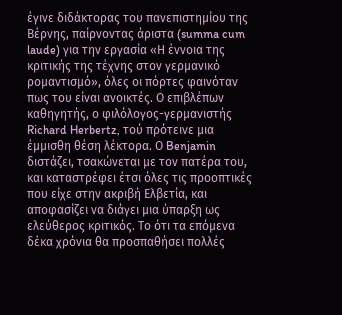έγινε διδάκτορας του πανεπιστημίου της Βέρνης, παίρνοντας άριστα (summa cum laude) για την εργασία «Η έννοια της κριτικής της τέχνης στον γερμανικό ρομαντισμό», όλες οι πόρτες φαινόταν πως του είναι ανοικτές. Ο επιβλέπων καθηγητής, ο φιλόλογος-γερμανιστής Richard Herbertz, τού πρότεινε μια έμμισθη θέση λέκτορα. Ο Benjamin διστάζει, τσακώνεται με τον πατέρα του, και καταστρέφει έτσι όλες τις προοπτικές που είχε στην ακριβή Ελβετία, και αποφασίζει να διάγει μια ύπαρξη ως ελεύθερος κριτικός. Το ότι τα επόμενα δέκα χρόνια θα προσπαθήσει πολλές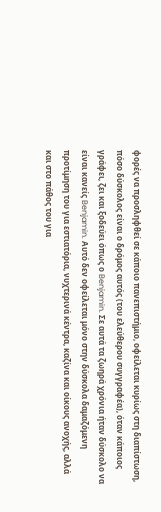φορές να προσληφθεί σε κάποιο πανεπιστήμιο, οφείλεται κυρίως στη διαπίστωση, πόσο δύσκολος είναι ο δρόμος αυτός (του ελεύθερου συγγραφέα), όταν κάποιος γράφει, ζει και ξοδεύει όπως ο Benjamin. Σε αυτά τα ζωηρά χρόνια ήταν δύσκολο να είναι κανείς Benjamin. Αυτό δεν οφείλεται μόνο στην δύσκολα δαμαζόμενη προτίμηση του για εστιατόρια, νυχτερινά κέντρα, καζίνα και οίκους ανοχής, αλλά και στο πάθος του για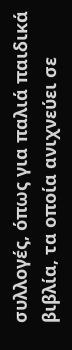συλλογές, όπως για παλιά παιδικά βιβλία, τα οποία ανιχνεύει σε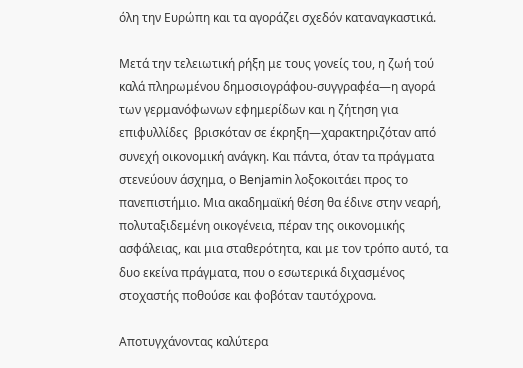όλη την Ευρώπη και τα αγοράζει σχεδόν καταναγκαστικά.

Μετά την τελειωτική ρήξη με τους γονείς του, η ζωή τού καλά πληρωμένου δημοσιογράφου-συγγραφέα—η αγορά των γερμανόφωνων εφημερίδων και η ζήτηση για επιφυλλίδες  βρισκόταν σε έκρηξη—χαρακτηριζόταν από συνεχή οικονομική ανάγκη. Και πάντα, όταν τα πράγματα στενεύουν άσχημα, ο Benjamin λοξοκοιτάει προς το πανεπιστήμιο. Μια ακαδημαϊκή θέση θα έδινε στην νεαρή, πολυταξιδεμένη οικογένεια, πέραν της οικονομικής ασφάλειας, και μια σταθερότητα, και με τον τρόπο αυτό, τα δυο εκείνα πράγματα, που ο εσωτερικά διχασμένος στοχαστής ποθούσε και φοβόταν ταυτόχρονα.

Αποτυγχάνοντας καλύτερα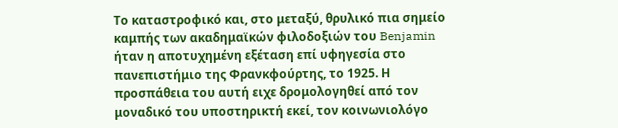Το καταστροφικό και, στο μεταξύ, θρυλικό πια σημείο καμπής των ακαδημαϊκών φιλοδοξιών του Benjamin ήταν η αποτυχημένη εξέταση επί υφηγεσία στο πανεπιστήμιο της Φρανκφούρτης, το 1925. Η προσπάθεια του αυτή ειχε δρομολογηθεί από τον μοναδικό του υποστηρικτή εκεί, τον κοινωνιολόγο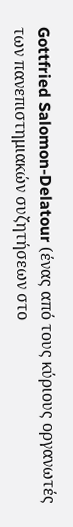Gottfried Salomon-Delatour (ένας από τους κύριους οργανωτές των πανεπιστημιακών συζητήσεων στο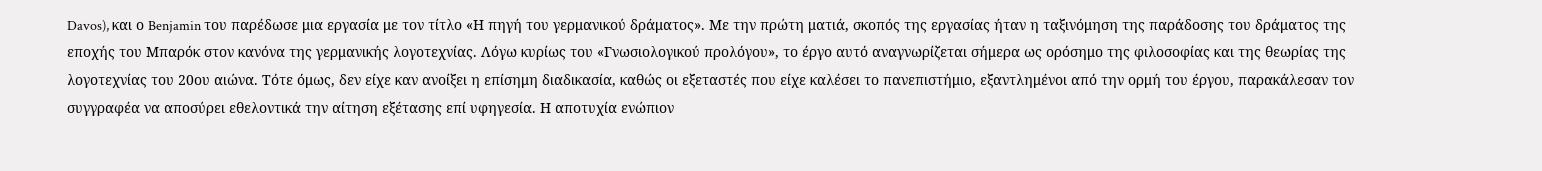Davos), και ο Benjamin του παρέδωσε μια εργασία με τον τίτλο «Η πηγή του γερμανικού δράματος». Με την πρώτη ματιά, σκοπός της εργασίας ήταν η ταξινόμηση της παράδοσης του δράματος της εποχής του Μπαρόκ στον κανόνα της γερμανικής λογοτεχνίας. Λόγω κυρίως του «Γνωσιολογικού προλόγου», το έργο αυτό αναγνωρίζεται σήμερα ως ορόσημο της φιλοσοφίας και της θεωρίας της λογοτεχνίας του 20ου αιώνα. Τότε όμως, δεν είχε καν ανοίξει η επίσημη διαδικασία, καθώς οι εξεταστές που είχε καλέσει το πανεπιστήμιο, εξαντλημένοι από την ορμή του έργου, παρακάλεσαν τον συγγραφέα να αποσύρει εθελοντικά την αίτηση εξέτασης επί υφηγεσία. Η αποτυχία ενώπιον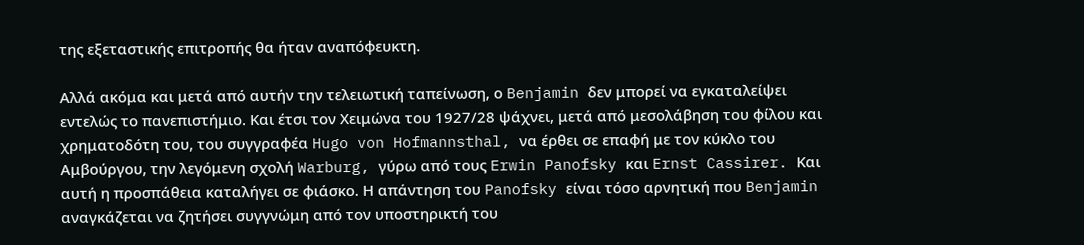της εξεταστικής επιτροπής θα ήταν αναπόφευκτη.

Αλλά ακόμα και μετά από αυτήν την τελειωτική ταπείνωση, ο Benjamin δεν μπορεί να εγκαταλείψει εντελώς το πανεπιστήμιο. Και έτσι τον Χειμώνα του 1927/28 ψάχνει, μετά από μεσολάβηση του φίλου και χρηματοδότη του, του συγγραφέα Hugo von Hofmannsthal, να έρθει σε επαφή με τον κύκλο του Αμβούργου, την λεγόμενη σχολή Warburg, γύρω από τους Erwin Panofsky και Ernst Cassirer. Και αυτή η προσπάθεια καταλήγει σε φιάσκο. Η απάντηση του Panofsky είναι τόσο αρνητική που Benjamin αναγκάζεται να ζητήσει συγγνώμη από τον υποστηρικτή του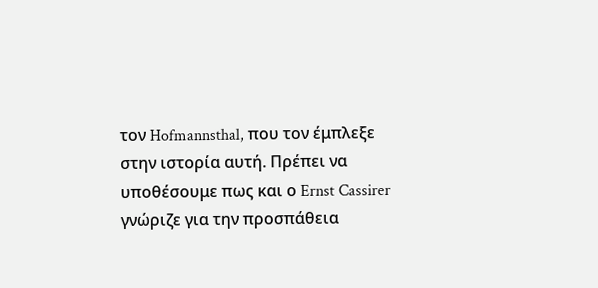τον Hofmannsthal, που τον έμπλεξε στην ιστορία αυτή. Πρέπει να υποθέσουμε πως και ο Ernst Cassirer γνώριζε για την προσπάθεια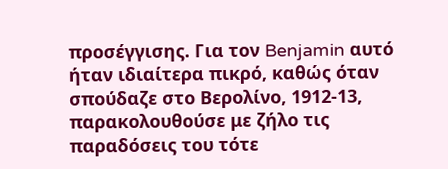προσέγγισης. Για τον Benjamin αυτό ήταν ιδιαίτερα πικρό, καθώς όταν σπούδαζε στο Βερολίνο, 1912-13, παρακολουθούσε με ζήλο τις παραδόσεις του τότε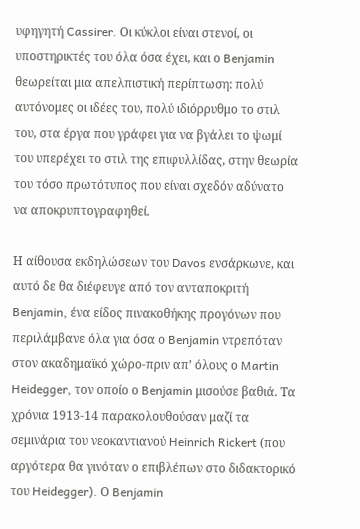υφηγητή Cassirer. Οι κύκλοι είναι στενοί, οι υποστηρικτές του όλα όσα έχει, και ο Benjamin θεωρείται μια απελπιστική περίπτωση: πολύ αυτόνομες οι ιδέες του, πολύ ιδιόρρυθμο το στιλ του, στα έργα που γράφει για να βγάλει το ψωμί του υπερέχει το στιλ της επιφυλλίδας, στην θεωρία του τόσο πρωτότυπος που είναι σχεδόν αδύνατο να αποκρυπτογραφηθεί.

Η αίθουσα εκδηλώσεων του Davos ενσάρκωνε, και αυτό δε θα διέφευγε από τον ανταποκριτή Benjamin, ένα είδος πινακοθήκης προγόνων που περιλάμβανε όλα για όσα ο Benjamin ντρεπόταν στον ακαδημαϊκό χώρο-πριν απ’ όλους ο Martin Heidegger, τον οποίο ο Benjamin μισούσε βαθιά. Τα χρόνια 1913-14 παρακολουθούσαν μαζί τα σεμινάρια του νεοκαντιανού Heinrich Rickert (που αργότερα θα γινόταν ο επιβλέπων στο διδακτορικό του Heidegger). Ο Benjamin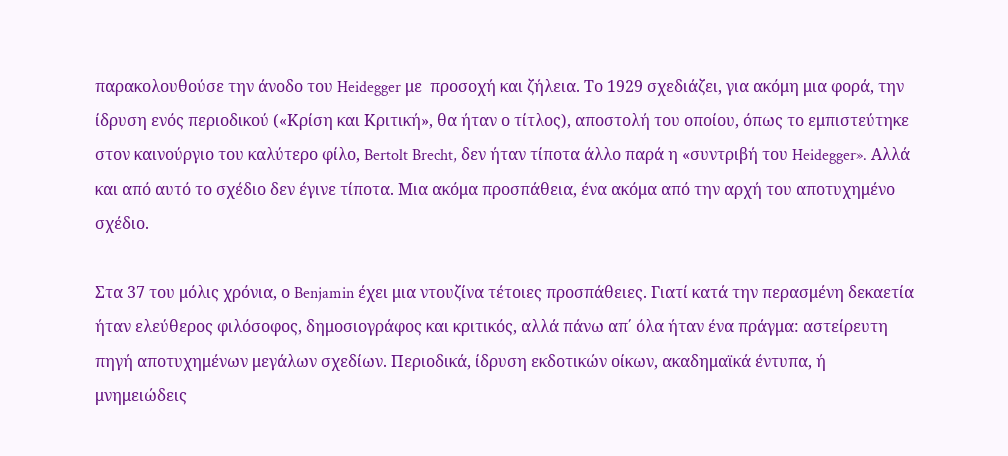παρακολουθούσε την άνοδο του Heidegger με  προσοχή και ζήλεια. Το 1929 σχεδιάζει, για ακόμη μια φορά, την ίδρυση ενός περιοδικού («Κρίση και Κριτική», θα ήταν ο τίτλος), αποστολή του οποίου, όπως το εμπιστεύτηκε στον καινούργιο του καλύτερο φίλο, Bertolt Brecht, δεν ήταν τίποτα άλλο παρά η «συντριβή του Heidegger». Αλλά και από αυτό το σχέδιο δεν έγινε τίποτα. Μια ακόμα προσπάθεια, ένα ακόμα από την αρχή του αποτυχημένο σχέδιο.

Στα 37 του μόλις χρόνια, ο Benjamin έχει μια ντουζίνα τέτοιες προσπάθειες. Γιατί κατά την περασμένη δεκαετία ήταν ελεύθερος φιλόσοφος, δημοσιογράφος και κριτικός, αλλά πάνω απ΄ όλα ήταν ένα πράγμα: αστείρευτη πηγή αποτυχημένων μεγάλων σχεδίων. Περιοδικά, ίδρυση εκδοτικών οίκων, ακαδημαϊκά έντυπα, ή μνημειώδεις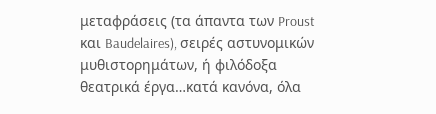μεταφράσεις (τα άπαντα των Proust και Baudelaires), σειρές αστυνομικών μυθιστορημάτων, ή φιλόδοξα θεατρικά έργα…κατά κανόνα, όλα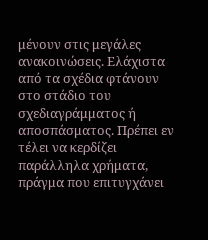μένουν στις μεγάλες ανακοινώσεις. Ελάχιστα από τα σχέδια φτάνουν στο στάδιο του σχεδιαγράμματος ή αποσπάσματος. Πρέπει εν τέλει να κερδίζει παράλληλα χρήματα, πράγμα που επιτυγχάνει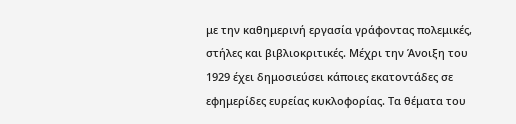με την καθημερινή εργασία γράφοντας πολεμικές, στήλες και βιβλιοκριτικές. Μέχρι την Άνοιξη του 1929 έχει δημοσιεύσει κάποιες εκατοντάδες σε εφημερίδες ευρείας κυκλοφορίας. Τα θέματα του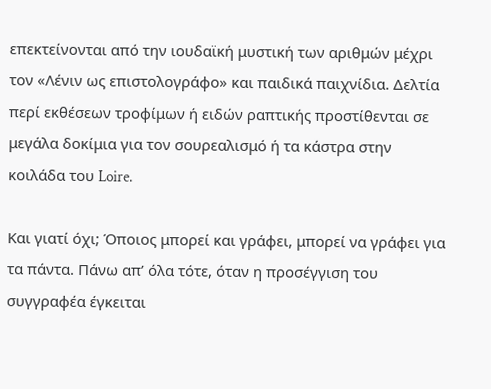επεκτείνονται από την ιουδαϊκή μυστική των αριθμών μέχρι τον «Λένιν ως επιστολογράφο» και παιδικά παιχνίδια. Δελτία περί εκθέσεων τροφίμων ή ειδών ραπτικής προστίθενται σε μεγάλα δοκίμια για τον σουρεαλισμό ή τα κάστρα στην κοιλάδα του Loire.

Και γιατί όχι; Όποιος μπορεί και γράφει, μπορεί να γράφει για τα πάντα. Πάνω απ’ όλα τότε, όταν η προσέγγιση του συγγραφέα έγκειται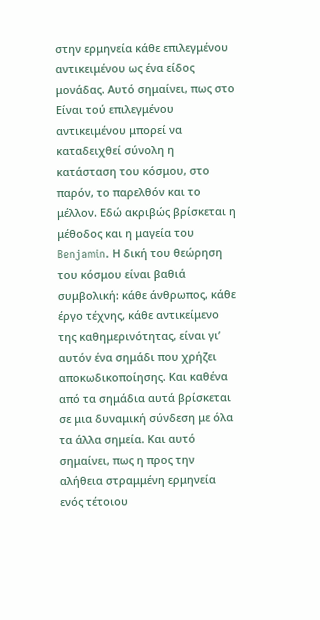στην ερμηνεία κάθε επιλεγμένου αντικειμένου ως ένα είδος μονάδας. Αυτό σημαίνει, πως στο Είναι τού επιλεγμένου αντικειμένου μπορεί να καταδειχθεί σύνολη η κατάσταση του κόσμου, στο παρόν, το παρελθόν και το μέλλον. Εδώ ακριβώς βρίσκεται η μέθοδος και η μαγεία του Benjamin. Η δική του θεώρηση του κόσμου είναι βαθιά συμβολική: κάθε άνθρωπος, κάθε έργο τέχνης, κάθε αντικείμενο της καθημερινότητας, είναι γι’ αυτόν ένα σημάδι που χρήζει αποκωδικοποίησης. Και καθένα από τα σημάδια αυτά βρίσκεται σε μια δυναμική σύνδεση με όλα τα άλλα σημεία. Και αυτό σημαίνει, πως η προς την αλήθεια στραμμένη ερμηνεία ενός τέτοιου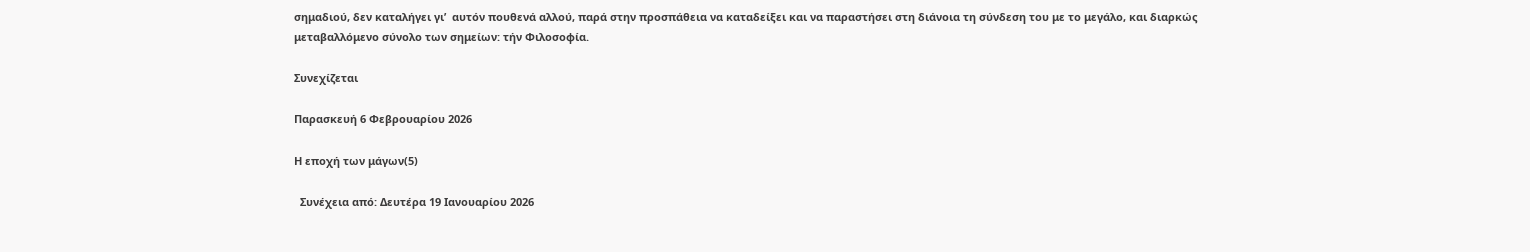σημαδιού, δεν καταλήγει γι’  αυτόν πουθενά αλλού, παρά στην προσπάθεια να καταδείξει και να παραστήσει στη διάνοια τη σύνδεση του με το μεγάλο, και διαρκώς μεταβαλλόμενο σύνολο των σημείων: τήν Φιλοσοφία.

Συνεχίζεται

Παρασκευή 6 Φεβρουαρίου 2026

Η εποχή των μάγων(5)

  Συνέχεια από: Δευτέρα 19 Ιανουαρίου 2026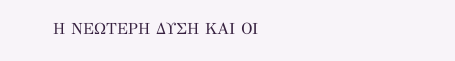Η ΝΕΩΤΕΡΗ ΔΥΣΗ ΚΑΙ ΟΙ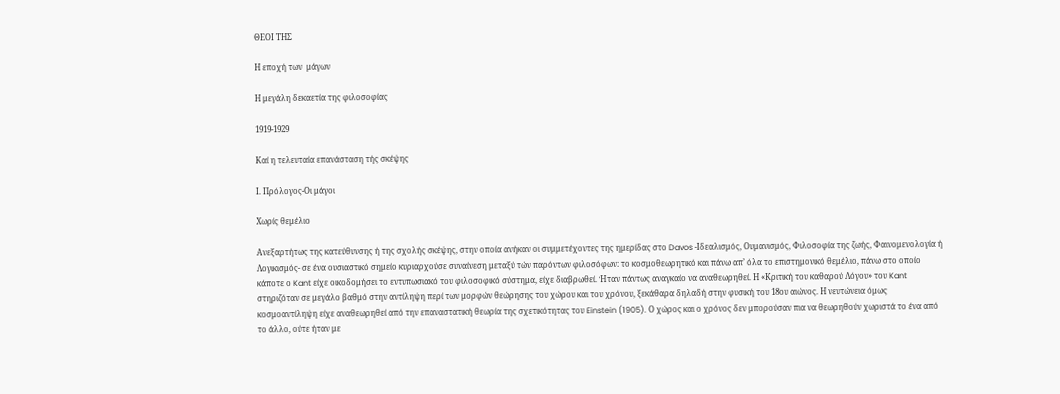ΘΕΟΙ ΤΗΣ

Η εποχή των  μάγων

Η μεγάλη δεκαετία της φιλοσοφίας

1919-1929

Καί η τελευταία επανάσταση τής σκέψης

Ι. Πρόλογος-Οι μάγοι

Χωρίς θεμέλιο

Ανεξαρτήτως της κατεύθυνσης ή της σχολής σκέψης, στην οποία ανήκαν οι συμμετέχοντες της ημερίδας στο Davos -Ιδεαλισμός, Ουμανισμός, Φιλοσοφία της ζωής, Φαινομενολογία ή Λογικισμός- σε ένα ουσιαστικό σημείο κυριαρχούσε συναίνεση μεταξύ τών παρόντων φιλοσόφων: το κοσμοθεωρητικό και πάνω απ’ όλα το επιστημονικό θεμέλιο, πάνω στο οποίο κάποτε ο Kant είχε οικοδομήσει το εντυπωσιακό του φιλοσοφικό σύστημα, είχε διαβρωθεί. Ήταν πάντως αναγκαίο να αναθεωρηθεί. Η «Κριτική του καθαρού Λόγου» του Kant στηριζόταν σε μεγάλο βαθμό στην αντίληψη περί των μορφών θεώρησης του χώρου και του χρόνου, ξεκάθαρα δηλαδή στην φυσική του 18ου αιώνος. Η νευτώνεια όμως κοσμοαντίληψη είχε αναθεωρηθεί από την επαναστατική θεωρία της σχετικότητας του Einstein (1905). Ο χώρος και ο χρόνος δεν μπορούσαν πια να θεωρηθούν χωριστά το ένα από το άλλο, ούτε ήταν με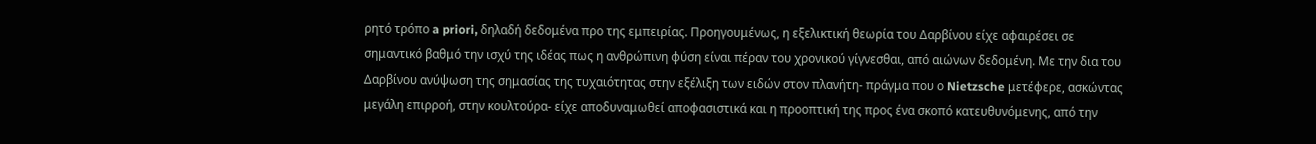ρητό τρόπο a priori, δηλαδή δεδομένα προ της εμπειρίας. Προηγουμένως, η εξελικτική θεωρία του Δαρβίνου είχε αφαιρέσει σε σημαντικό βαθμό την ισχύ της ιδέας πως η ανθρώπινη φύση είναι πέραν του χρονικού γίγνεσθαι, από αιώνων δεδομένη. Με την δια του Δαρβίνου ανύψωση της σημασίας της τυχαιότητας στην εξέλιξη των ειδών στον πλανήτη- πράγμα που ο Nietzsche μετέφερε, ασκώντας μεγάλη επιρροή, στην κουλτούρα- είχε αποδυναμωθεί αποφασιστικά και η προοπτική της προς ένα σκοπό κατευθυνόμενης, από την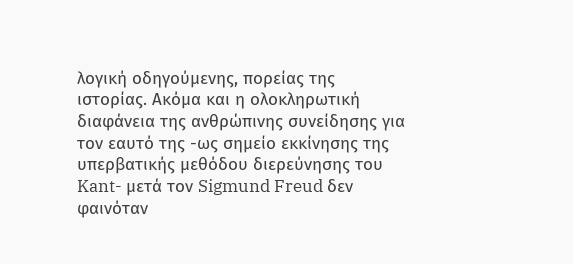λογική οδηγούμενης, πορείας της ιστορίας. Ακόμα και η ολοκληρωτική διαφάνεια της ανθρώπινης συνείδησης για τον εαυτό της -ως σημείο εκκίνησης της υπερβατικής μεθόδου διερεύνησης του Kant- μετά τον Sigmund Freud δεν φαινόταν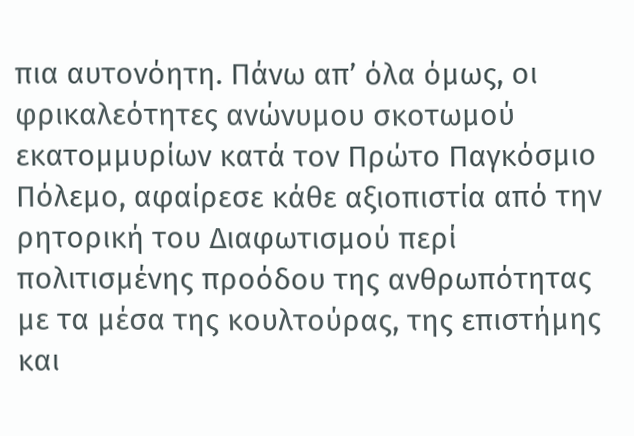πια αυτονόητη. Πάνω απ’ όλα όμως, οι φρικαλεότητες ανώνυμου σκοτωμού εκατομμυρίων κατά τον Πρώτο Παγκόσμιο Πόλεμο, αφαίρεσε κάθε αξιοπιστία από την ρητορική του Διαφωτισμού περί πολιτισμένης προόδου της ανθρωπότητας με τα μέσα της κουλτούρας, της επιστήμης και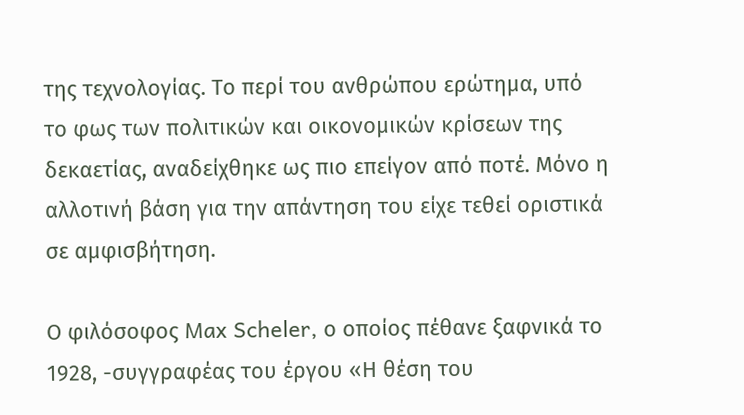της τεχνολογίας. Το περί του ανθρώπου ερώτημα, υπό το φως των πολιτικών και οικονομικών κρίσεων της δεκαετίας, αναδείχθηκε ως πιο επείγον από ποτέ. Μόνο η αλλοτινή βάση για την απάντηση του είχε τεθεί οριστικά σε αμφισβήτηση.

Ο φιλόσοφος Max Scheler, ο οποίος πέθανε ξαφνικά το 1928, -συγγραφέας του έργου «Η θέση του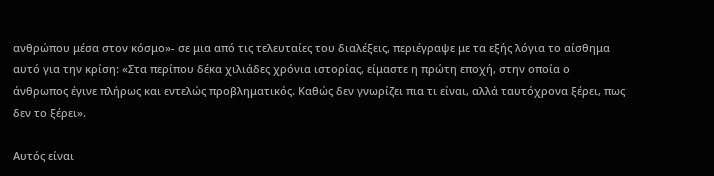ανθρώπου μέσα στον κόσμο»- σε μια από τις τελευταίες του διαλέξεις, περιέγραψε με τα εξής λόγια το αίσθημα αυτό για την κρίση: «Στα περίπου δέκα χιλιάδες χρόνια ιστορίας, είμαστε η πρώτη εποχή, στην οποία ο άνθρωπος έγινε πλήρως και εντελώς προβληματικός. Καθώς δεν γνωρίζει πια τι είναι, αλλά ταυτόχρονα ξέρει, πως δεν το ξέρει».

Αυτός είναι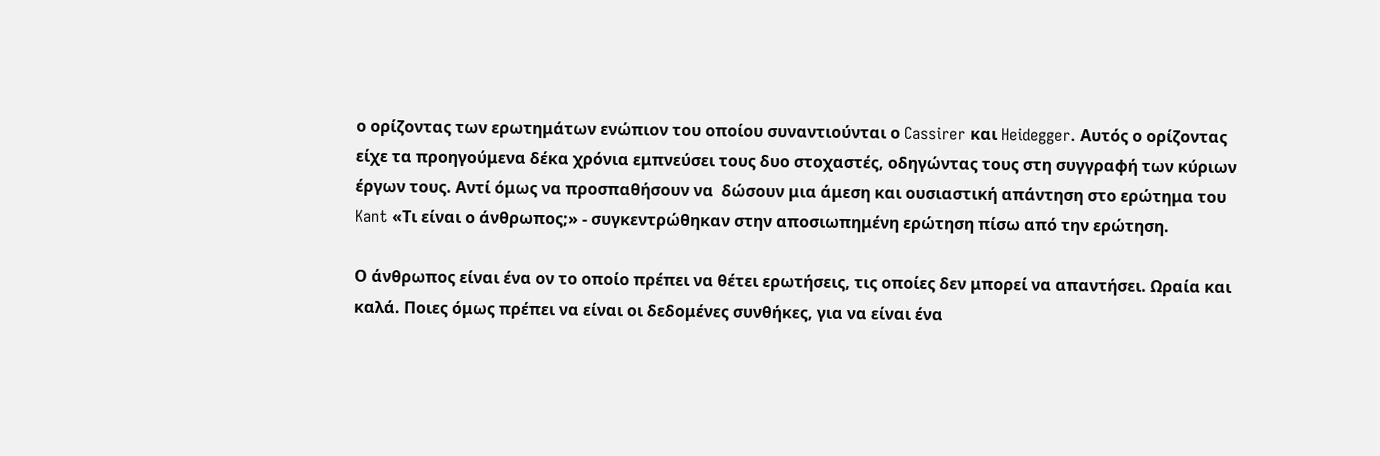ο ορίζοντας των ερωτημάτων ενώπιον του οποίου συναντιούνται ο Cassirer και Heidegger. Αυτός ο ορίζοντας είχε τα προηγούμενα δέκα χρόνια εμπνεύσει τους δυο στοχαστές, οδηγώντας τους στη συγγραφή των κύριων έργων τους. Αντί όμως να προσπαθήσουν να  δώσουν μια άμεση και ουσιαστική απάντηση στο ερώτημα του Kant «Τι είναι ο άνθρωπος;» - συγκεντρώθηκαν στην αποσιωπημένη ερώτηση πίσω από την ερώτηση.

Ο άνθρωπος είναι ένα ον το οποίο πρέπει να θέτει ερωτήσεις, τις οποίες δεν μπορεί να απαντήσει. Ωραία και καλά. Ποιες όμως πρέπει να είναι οι δεδομένες συνθήκες, για να είναι ένα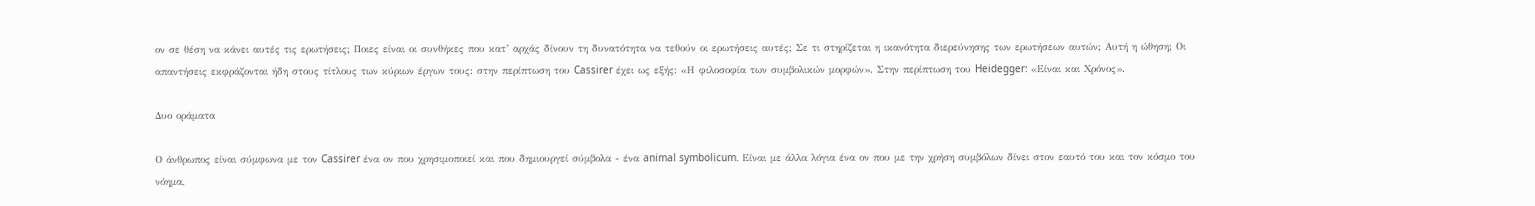ον σε θέση να κάνει αυτές τις ερωτήσεις; Ποιες είναι οι συνθήκες που κατ’ αρχάς δίνουν τη δυνατότητα να τεθούν οι ερωτήσεις αυτές; Σε τι στηρίζεται η ικανότητα διερεύνησης των ερωτήσεων αυτών; Αυτή η ώθηση; Οι απαντήσεις εκφράζονται ήδη στους τίτλους των κύριων έργων τους: στην περίπτωση του Cassirer έχει ως εξής: «Η φιλοσοφία των συμβολικών μορφών». Στην περίπτωση του Heidegger: «Είναι και Χρόνος».

Δυο οράματα

Ο άνθρωπος είναι σύμφωνα με τον Cassirer ένα ον που χρησιμοποιεί και που δημιουργεί σύμβολα - ένα animal symbolicum. Είναι με άλλα λόγια ένα ον που με την χρήση συμβόλων δίνει στον εαυτό του και τον κόσμο του νόημα,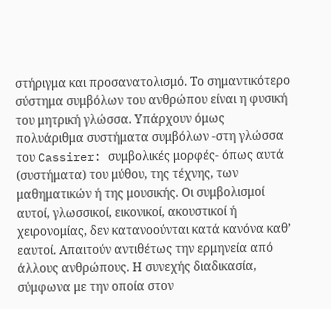στήριγμα και προσανατολισμό. Το σημαντικότερο σύστημα συμβόλων του ανθρώπου είναι η φυσική του μητρική γλώσσα. Υπάρχουν όμως πολυάριθμα συστήματα συμβόλων -στη γλώσσα του Cassirer: συμβολικές μορφές- όπως αυτά (συστήματα) του μύθου, της τέχνης, των μαθηματικών ή της μουσικής. Οι συμβολισμοί αυτοί, γλωσσικοί, εικονικοί, ακουστικοί ή χειρονομίας, δεν κατανοούνται κατά κανόνα καθ’ εαυτοί. Απαιτούν αντιθέτως την ερμηνεία από άλλους ανθρώπους. Η συνεχής διαδικασία, σύμφωνα με την οποία στον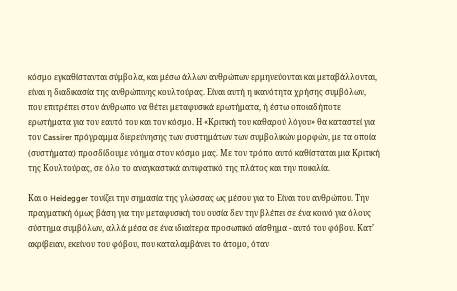κόσμο εγκαθίστανται σύμβολα, και μέσω άλλων ανθρώπων ερμηνεύονται και μεταβάλλονται, είναι η διαδικασία της ανθρώπινης κουλτούρας. Είναι αυτή η ικανότητα χρήσης συμβόλων, που επιτρέπει στον άνθρωπο να θέτει μεταφυσικά ερωτήματα, ή έστω οποιαδήποτε ερωτήματα για τον εαυτό του και τον κόσμο. Η «Κριτική του καθαρού λόγου» θα καταστεί για τον Cassirer πρόγραμμα διερεύνησης των συστημάτων των συμβολικών μορφών, με τα οποία (συστήματα) προσδίδουμε νόημα στον κόσμο μας. Με τον τρόπο αυτό καθίσταται μια Κριτική της Κουλτούρας, σε όλο το αναγκαστικά αντιφατικό της πλάτος και την ποικιλία.

Και ο Heidegger τονίζει την σημασία της γλώσσας ως μέσου για το Είναι του ανθρώπου. Την πραγματική όμως βάση για την μεταφυσική του ουσία δεν την βλέπει σε ένα κοινό για όλους σύστημα συμβόλων, αλλά μέσα σε ένα ιδιαίτερα προσωπικό αίσθημα - αυτό του φόβου. Κατ’ ακρίβειαν, εκείνου του φόβου, που καταλαμβάνει το άτομο, όταν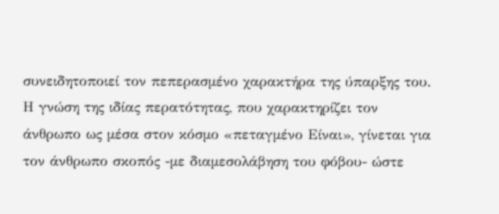συνειδητοποιεί τον πεπερασμένο χαρακτήρα της ύπαρξης του. Η γνώση της ιδίας περατότητας, που χαρακτηρίζει τον άνθρωπο ως μέσα στον κόσμο «πεταγμένο Είναι», γίνεται για τον άνθρωπο σκοπός -με διαμεσολάβηση του φόβου- ώστε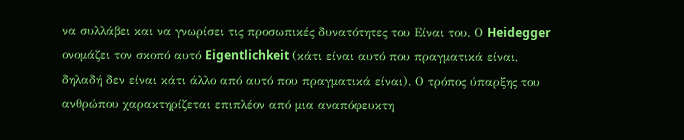να συλλάβει και να γνωρίσει τις προσωπικές δυνατότητες του Είναι του. Ο Heidegger ονομάζει τον σκοπό αυτό Eigentlichkeit (κάτι είναι αυτό που πραγματικά είναι, δηλαδή δεν είναι κάτι άλλο από αυτό που πραγματικά είναι). Ο τρόπος ύπαρξης του ανθρώπου χαρακτηρίζεται επιπλέον από μια αναπόφευκτη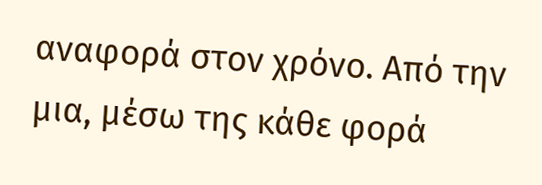αναφορά στον χρόνο. Από την μια, μέσω της κάθε φορά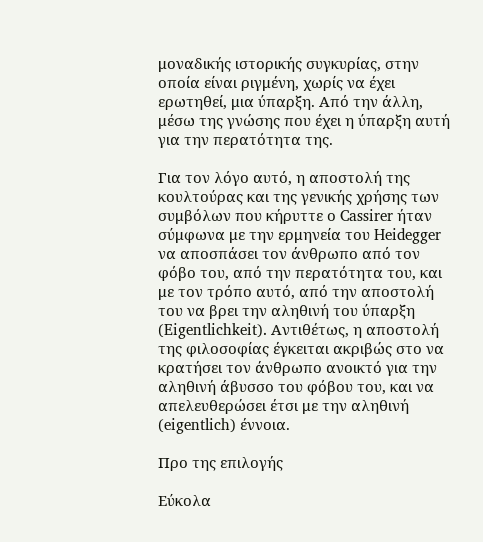μοναδικής ιστορικής συγκυρίας, στην οποία είναι ριγμένη, χωρίς να έχει ερωτηθεί, μια ύπαρξη. Από την άλλη, μέσω της γνώσης που έχει η ύπαρξη αυτή για την περατότητα της.

Για τον λόγο αυτό, η αποστολή της κουλτούρας και της γενικής χρήσης των συμβόλων που κήρυττε ο Cassirer ήταν σύμφωνα με την ερμηνεία του Heidegger να αποσπάσει τον άνθρωπο από τον φόβο του, από την περατότητα του, και με τον τρόπο αυτό, από την αποστολή του να βρει την αληθινή του ύπαρξη (Eigentlichkeit). Αντιθέτως, η αποστολή της φιλοσοφίας έγκειται ακριβώς στο να κρατήσει τον άνθρωπο ανοικτό για την αληθινή άβυσσο του φόβου του, και να απελευθερώσει έτσι με την αληθινή (eigentlich) έννοια.

Προ της επιλογής

Εύκολα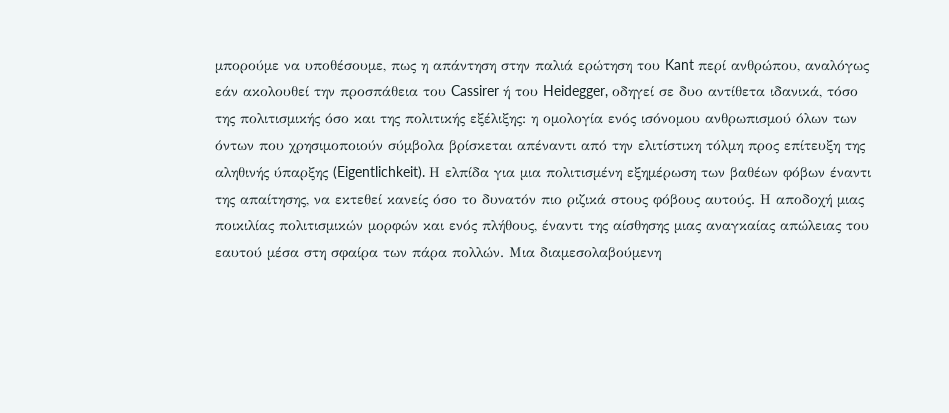μπορούμε να υποθέσουμε, πως η απάντηση στην παλιά ερώτηση του Kant περί ανθρώπου, αναλόγως εάν ακολουθεί την προσπάθεια του Cassirer ή του Heidegger, οδηγεί σε δυο αντίθετα ιδανικά, τόσο της πολιτισμικής όσο και της πολιτικής εξέλιξης: η ομολογία ενός ισόνομου ανθρωπισμού όλων των όντων που χρησιμοποιούν σύμβολα βρίσκεται απέναντι από την ελιτίστικη τόλμη προς επίτευξη της αληθινής ύπαρξης (Eigentlichkeit). Η ελπίδα για μια πολιτισμένη εξημέρωση των βαθέων φόβων έναντι της απαίτησης, να εκτεθεί κανείς όσο το δυνατόν πιο ριζικά στους φόβους αυτούς. Η αποδοχή μιας ποικιλίας πολιτισμικών μορφών και ενός πλήθους, έναντι της αίσθησης μιας αναγκαίας απώλειας του εαυτού μέσα στη σφαίρα των πάρα πολλών. Μια διαμεσολαβούμενη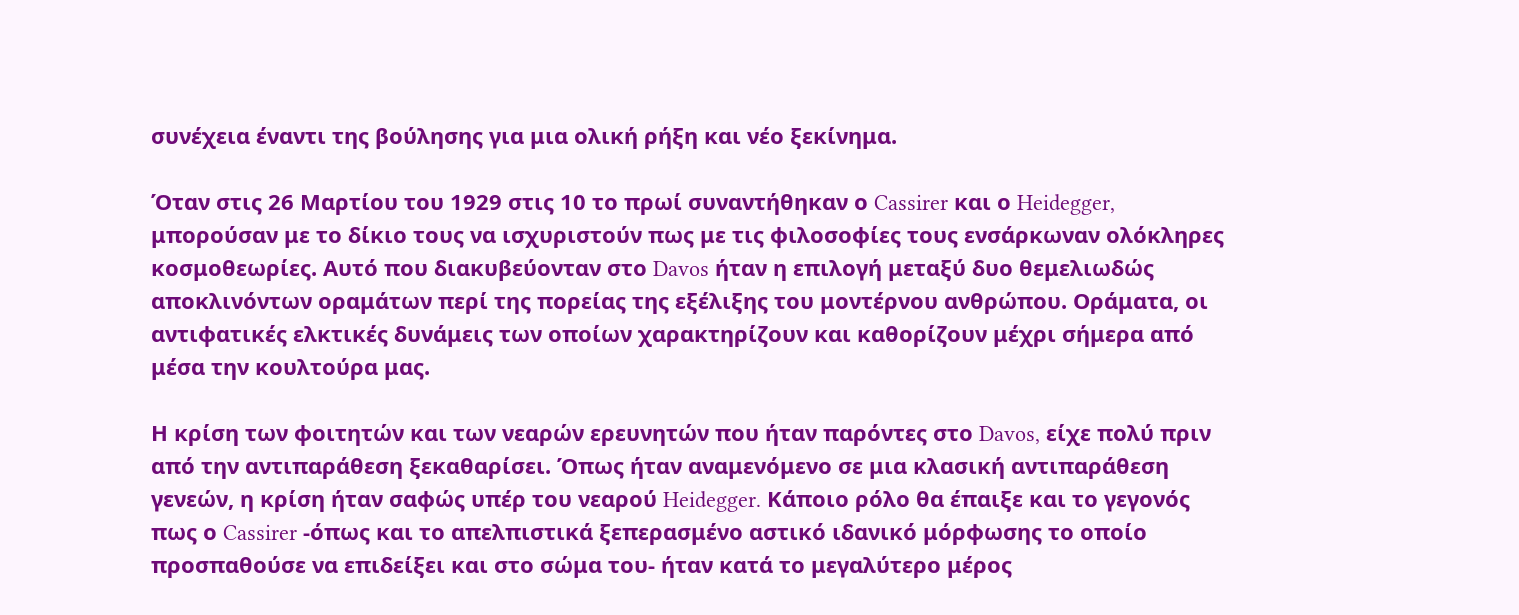συνέχεια έναντι της βούλησης για μια ολική ρήξη και νέο ξεκίνημα.

Όταν στις 26 Μαρτίου του 1929 στις 10 το πρωί συναντήθηκαν ο Cassirer και ο Heidegger, μπορούσαν με το δίκιο τους να ισχυριστούν πως με τις φιλοσοφίες τους ενσάρκωναν ολόκληρες κοσμοθεωρίες. Αυτό που διακυβεύονταν στο Davos ήταν η επιλογή μεταξύ δυο θεμελιωδώς αποκλινόντων οραμάτων περί της πορείας της εξέλιξης του μοντέρνου ανθρώπου. Οράματα, οι αντιφατικές ελκτικές δυνάμεις των οποίων χαρακτηρίζουν και καθορίζουν μέχρι σήμερα από μέσα την κουλτούρα μας.

Η κρίση των φοιτητών και των νεαρών ερευνητών που ήταν παρόντες στο Davos, είχε πολύ πριν από την αντιπαράθεση ξεκαθαρίσει. Όπως ήταν αναμενόμενο σε μια κλασική αντιπαράθεση γενεών, η κρίση ήταν σαφώς υπέρ του νεαρού Heidegger. Κάποιο ρόλο θα έπαιξε και το γεγονός πως ο Cassirer -όπως και το απελπιστικά ξεπερασμένο αστικό ιδανικό μόρφωσης το οποίο προσπαθούσε να επιδείξει και στο σώμα του- ήταν κατά το μεγαλύτερο μέρος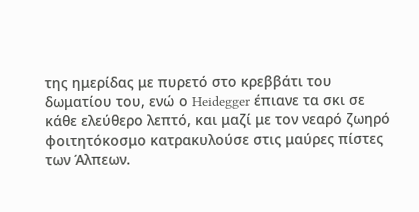της ημερίδας με πυρετό στο κρεββάτι του δωματίου του, ενώ ο Heidegger έπιανε τα σκι σε κάθε ελεύθερο λεπτό, και μαζί με τον νεαρό ζωηρό φοιτητόκοσμο κατρακυλούσε στις μαύρες πίστες των Άλπεων.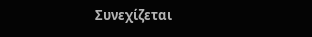Συνεχίζεται